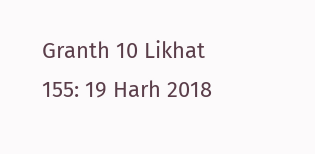Granth 10 Likhat 155: 19 Harh 2018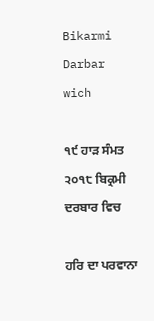Bikarmi Darbar wich

੧੯ ਹਾੜ ਸੰਮਤ ੨੦੧੮ ਬਿਕ੍ਰਮੀ ਦਰਬਾਰ ਵਿਚ

ਹਰਿ ਦਾ ਪਰਵਾਨਾ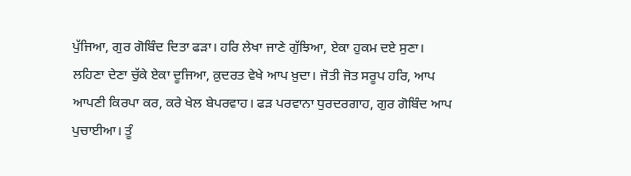ਪੁੱਜਿਆ, ਗੁਰ ਗੋਬਿੰਦ ਦਿਤਾ ਫੜਾ। ਹਰਿ ਲੇਖਾ ਜਾਣੇ ਗੁੱਝਿਆ, ਏਕਾ ਹੁਕਮ ਦਏ ਸੁਣਾ। ਲਹਿਣਾ ਦੇਣਾ ਚੁੱਕੇ ਏਕਾ ਦੂਜਿਆ, ਕ਼ੁਦਰਤ ਵੇਖੇ ਆਪ ਖ਼ੁਦਾ। ਜੋਤੀ ਜੋਤ ਸਰੂਪ ਹਰਿ, ਆਪ ਆਪਣੀ ਕਿਰਪਾ ਕਰ, ਕਰੇ ਖੇਲ ਬੇਪਰਵਾਹ। ਫੜ ਪਰਵਾਨਾ ਧੁਰਦਰਗਾਹ, ਗੁਰ ਗੋਬਿੰਦ ਆਪ ਪੁਚਾਈਆ। ਤੂੰ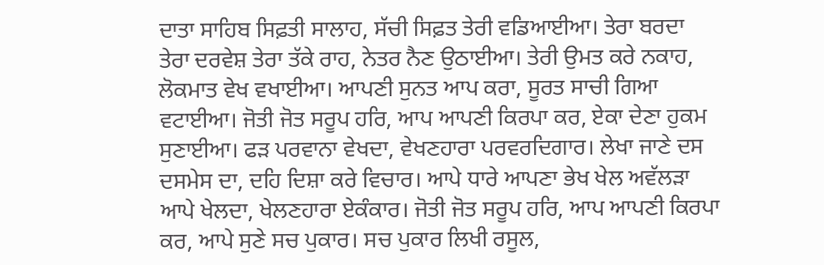ਦਾਤਾ ਸਾਹਿਬ ਸਿਫ਼ਤੀ ਸਾਲਾਹ, ਸੱਚੀ ਸਿਫ਼ਤ ਤੇਰੀ ਵਡਿਆਈਆ। ਤੇਰਾ ਬਰਦਾ ਤੇਰਾ ਦਰਵੇਸ਼ ਤੇਰਾ ਤੱਕੇ ਰਾਹ, ਨੇਤਰ ਨੈਣ ਉਠਾਈਆ। ਤੇਰੀ ਉਮਤ ਕਰੇ ਨਕਾਹ, ਲੋਕਮਾਤ ਵੇਖ ਵਖਾਈਆ। ਆਪਣੀ ਸੁਨਤ ਆਪ ਕਰਾ, ਸੂਰਤ ਸਾਚੀ ਗਿਆ ਵਟਾਈਆ। ਜੋਤੀ ਜੋਤ ਸਰੂਪ ਹਰਿ, ਆਪ ਆਪਣੀ ਕਿਰਪਾ ਕਰ, ਏਕਾ ਦੇਣਾ ਹੁਕਮ ਸੁਣਾਈਆ। ਫੜ ਪਰਵਾਨਾ ਵੇਖਦਾ, ਵੇਖਣਹਾਰਾ ਪਰਵਰਦਿਗਾਰ। ਲੇਖਾ ਜਾਣੇ ਦਸ ਦਸਮੇਸ ਦਾ, ਦਹਿ ਦਿਸ਼ਾ ਕਰੇ ਵਿਚਾਰ। ਆਪੇ ਧਾਰੇ ਆਪਣਾ ਭੇਖ ਖੇਲ ਅਵੱਲੜਾ ਆਪੇ ਖੇਲਦਾ, ਖੇਲਣਹਾਰਾ ਏਕੰਕਾਰ। ਜੋਤੀ ਜੋਤ ਸਰੂਪ ਹਰਿ, ਆਪ ਆਪਣੀ ਕਿਰਪਾ ਕਰ, ਆਪੇ ਸੁਣੇ ਸਚ ਪੁਕਾਰ। ਸਚ ਪੁਕਾਰ ਲਿਖੀ ਰਸੂਲ,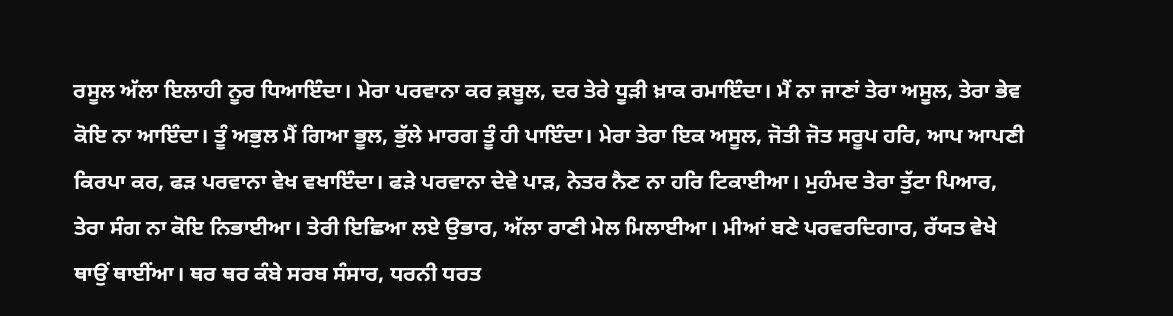ਰਸੂਲ ਅੱਲਾ ਇਲਾਹੀ ਨੂਰ ਧਿਆਇੰਦਾ। ਮੇਰਾ ਪਰਵਾਨਾ ਕਰ ਕ਼ਬੂਲ, ਦਰ ਤੇਰੇ ਧੂੜੀ ਖ਼ਾਕ ਰਮਾਇੰਦਾ। ਮੈਂ ਨਾ ਜਾਣਾਂ ਤੇਰਾ ਅਸੂਲ, ਤੇਰਾ ਭੇਵ ਕੋਇ ਨਾ ਆਇੰਦਾ। ਤੂੰ ਅਭੁਲ ਮੈਂ ਗਿਆ ਭੂਲ, ਭੁੱਲੇ ਮਾਰਗ ਤੂੰ ਹੀ ਪਾਇੰਦਾ। ਮੇਰਾ ਤੇਰਾ ਇਕ ਅਸੂਲ, ਜੋਤੀ ਜੋਤ ਸਰੂਪ ਹਰਿ, ਆਪ ਆਪਣੀ ਕਿਰਪਾ ਕਰ, ਫੜ ਪਰਵਾਨਾ ਵੇਖ ਵਖਾਇੰਦਾ। ਫੜੇ ਪਰਵਾਨਾ ਦੇਵੇ ਪਾੜ, ਨੇਤਰ ਨੈਣ ਨਾ ਹਰਿ ਟਿਕਾਈਆ। ਮੁਹੰਮਦ ਤੇਰਾ ਤੁੱਟਾ ਪਿਆਰ, ਤੇਰਾ ਸੰਗ ਨਾ ਕੋਇ ਨਿਭਾਈਆ। ਤੇਰੀ ਇਛਿਆ ਲਏ ਉਭਾਰ, ਅੱਲਾ ਰਾਣੀ ਮੇਲ ਮਿਲਾਈਆ। ਮੀਆਂ ਬਣੇ ਪਰਵਰਦਿਗਾਰ, ਰੱਯਤ ਵੇਖੇ ਥਾਉਂ ਥਾਈਂਆ। ਥਰ ਥਰ ਕੰਬੇ ਸਰਬ ਸੰਸਾਰ, ਧਰਨੀ ਧਰਤ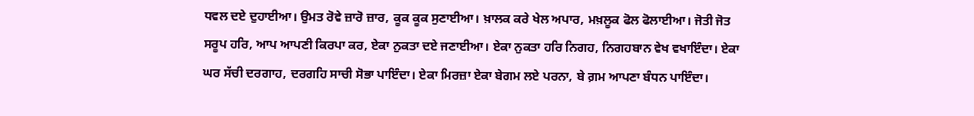ਧਵਲ ਦਏ ਦੁਹਾਈਆ। ਉਮਤ ਰੋਵੇ ਜ਼ਾਰੋ ਜ਼ਾਰ, ਕੂਕ ਕੂਕ ਸੁਣਾਈਆ। ਖ਼ਾਲਕ ਕਰੇ ਖੇਲ ਅਪਾਰ, ਮਖ਼ਲੂਕ ਫੋਲ ਫੋਲਾਈਆ। ਜੋਤੀ ਜੋਤ ਸਰੂਪ ਹਰਿ, ਆਪ ਆਪਣੀ ਕਿਰਪਾ ਕਰ, ਏਕਾ ਨੁਕਤਾ ਦਏ ਜਣਾਈਆ। ਏਕਾ ਨੁਕਤਾ ਹਰਿ ਨਿਗਹ, ਨਿਗਹਬਾਨ ਵੇਖ ਵਖਾਇੰਦਾ। ਏਕਾ ਘਰ ਸੱਚੀ ਦਰਗਾਹ, ਦਰਗਹਿ ਸਾਚੀ ਸੋਭਾ ਪਾਇੰਦਾ। ਏਕਾ ਮਿਰਜ਼ਾ ਏਕਾ ਬੇਗਮ ਲਏ ਪਰਨਾ, ਬੇ ਗ਼ਮ ਆਪਣਾ ਬੰਧਨ ਪਾਇੰਦਾ।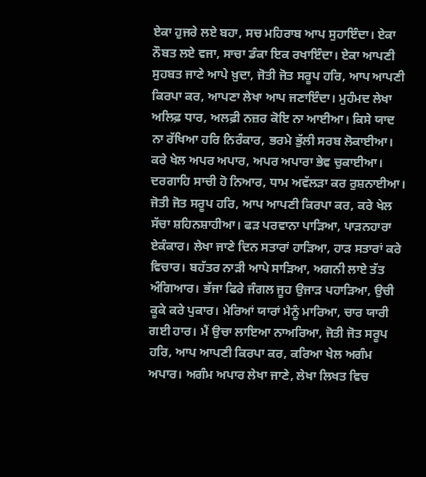ਏਕਾ ਹੁਜਰੇ ਲਏ ਬਹਾ, ਸਚ ਮਹਿਰਾਬ ਆਪ ਸੁਹਾਇੰਦਾ। ਏਕਾ ਨੌਬਤ ਲਏ ਵਜਾ, ਸਾਚਾ ਡੰਕਾ ਇਕ ਰਖਾਇੰਦਾ। ਏਕਾ ਆਪਣੀ ਸੁਹਬਤ ਜਾਣੇ ਆਪੇ ਖ਼ੁਦਾ, ਜੋਤੀ ਜੋਤ ਸਰੂਪ ਹਰਿ, ਆਪ ਆਪਣੀ ਕਿਰਪਾ ਕਰ, ਆਪਣਾ ਲੇਖਾ ਆਪ ਜਣਾਇੰਦਾ। ਮੁਹੰਮਦ ਲੇਖਾ ਅਲਿਫ਼ ਧਾਰ, ਅਲਫ਼ੀ ਨਜ਼ਰ ਕੋਇ ਨਾ ਆਈਆ। ਕਿਸੇ ਯਾਦ ਨਾ ਰੱਖਿਆ ਹਰਿ ਨਿਰੰਕਾਰ, ਭਰਮੇ ਭੁੱਲੀ ਸਰਬ ਲੋਕਾਈਆ। ਕਰੇ ਖੇਲ ਅਪਰ ਅਪਾਰ, ਅਪਰ ਅਪਾਰਾ ਭੇਵ ਚੁਕਾਈਆ। ਦਰਗਾਹਿ ਸਾਚੀ ਹੋ ਨਿਆਰ, ਧਾਮ ਅਵੱਲੜਾ ਕਰ ਰੁਸ਼ਨਾਈਆ। ਜੋਤੀ ਜੋਤ ਸਰੂਪ ਹਰਿ, ਆਪ ਆਪਣੀ ਕਿਰਪਾ ਕਰ, ਕਰੇ ਖੇਲ ਸੱਚਾ ਸ਼ਹਿਨਸ਼ਾਹੀਆ। ਫੜ ਪਰਵਾਨਾ ਪਾੜਿਆ, ਪਾੜਨਹਾਰਾ ਏਕੰਕਾਰ। ਲੇਖਾ ਜਾਣੇ ਦਿਨ ਸਤਾਰਾਂ ਹਾੜਿਆ, ਹਾੜ ਸਤਾਰਾਂ ਕਰੇ ਵਿਚਾਰ। ਬਹੱਤਰ ਨਾੜੀ ਆਪੇ ਸਾੜਿਆ, ਅਗਨੀ ਲਾਏ ਤੱਤ ਅੰਗਿਆਰ। ਭੱਜਾ ਫਿਰੇ ਜੰਗਲ ਜੂਹ ਉਜਾੜ ਪਹਾੜਿਆ, ਉਚੀ ਕੂਕੇ ਕਰੇ ਪੁਕਾਰ। ਮੇਰਿਆਂ ਯਾਰਾਂ ਮੈਨੂੰ ਮਾਰਿਆ, ਚਾਰ ਯਾਰੀ ਗਈ ਹਾਰ। ਮੈਂ ਉਚਾ ਲਾਇਆ ਨਾਅਰਿਆ, ਜੋਤੀ ਜੋਤ ਸਰੂਪ ਹਰਿ, ਆਪ ਆਪਣੀ ਕਿਰਪਾ ਕਰ, ਕਰਿਆ ਖੇਲ ਅਗੰਮ ਅਪਾਰ। ਅਗੰਮ ਅਪਾਰ ਲੇਖਾ ਜਾਣੇ, ਲੇਖਾ ਲਿਖਤ ਵਿਚ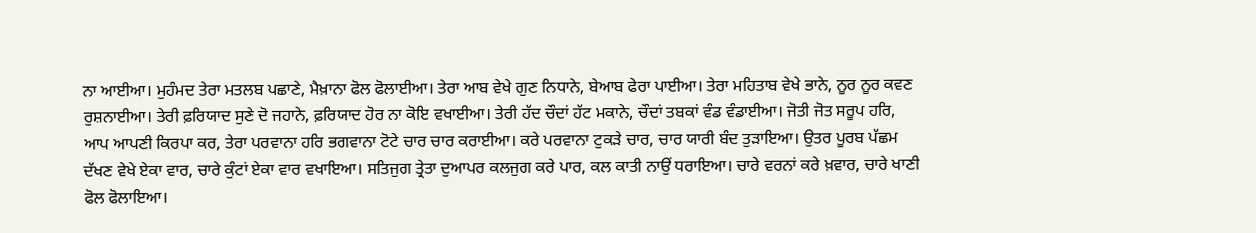ਨਾ ਆਈਆ। ਮੁਹੰਮਦ ਤੇਰਾ ਮਤਲਬ ਪਛਾਣੇ, ਮੈਖ਼ਾਨਾ ਫੋਲ ਫੋਲਾਈਆ। ਤੇਰਾ ਆਬ ਵੇਖੇ ਗੁਣ ਨਿਧਾਨੇ, ਬੇਆਬ ਫੇਰਾ ਪਾਈਆ। ਤੇਰਾ ਮਹਿਤਾਬ ਵੇਖੇ ਭਾਨੇ, ਨੂਰ ਨੂਰ ਕਵਣ ਰੁਸ਼ਨਾਈਆ। ਤੇਰੀ ਫ਼ਰਿਯਾਦ ਸੁਣੇ ਦੋ ਜਹਾਨੇ, ਫ਼ਰਿਯਾਦ ਹੋਰ ਨਾ ਕੋਇ ਵਖਾਈਆ। ਤੇਰੀ ਹੱਦ ਚੌਦਾਂ ਹੱਟ ਮਕਾਨੇ, ਚੌਦਾਂ ਤਬਕਾਂ ਵੰਡ ਵੰਡਾਈਆ। ਜੋਤੀ ਜੋਤ ਸਰੂਪ ਹਰਿ, ਆਪ ਆਪਣੀ ਕਿਰਪਾ ਕਰ, ਤੇਰਾ ਪਰਵਾਨਾ ਹਰਿ ਭਗਵਾਨਾ ਟੋਟੇ ਚਾਰ ਚਾਰ ਕਰਾਈਆ। ਕਰੇ ਪਰਵਾਨਾ ਟੁਕੜੇ ਚਾਰ, ਚਾਰ ਯਾਰੀ ਬੰਦ ਤੁੜਾਇਆ। ਉਤਰ ਪੂਰਬ ਪੱਛਮ ਦੱਖਣ ਵੇਖੇ ਏਕਾ ਵਾਰ, ਚਾਰੇ ਕੁੰਟਾਂ ਏਕਾ ਵਾਰ ਵਖਾਇਆ। ਸਤਿਜੁਗ ਤ੍ਰੇਤਾ ਦੁਆਪਰ ਕਲਜੁਗ ਕਰੇ ਪਾਰ, ਕਲ ਕਾਤੀ ਨਾਉਂ ਧਰਾਇਆ। ਚਾਰੇ ਵਰਨਾਂ ਕਰੇ ਖ਼ਵਾਰ, ਚਾਰੇ ਖਾਣੀ ਫੋਲ ਫੋਲਾਇਆ।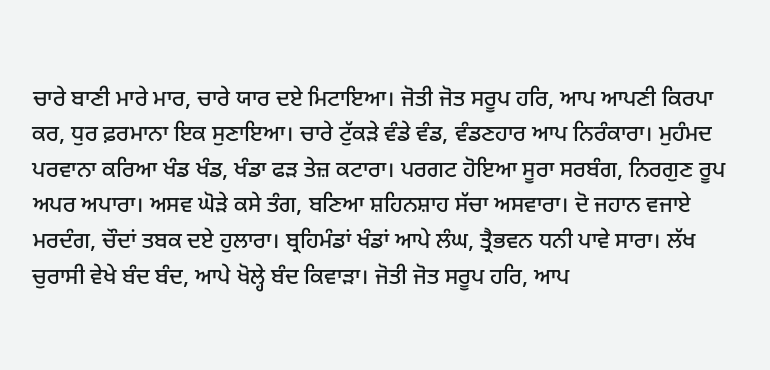ਚਾਰੇ ਬਾਣੀ ਮਾਰੇ ਮਾਰ, ਚਾਰੇ ਯਾਰ ਦਏ ਮਿਟਾਇਆ। ਜੋਤੀ ਜੋਤ ਸਰੂਪ ਹਰਿ, ਆਪ ਆਪਣੀ ਕਿਰਪਾ ਕਰ, ਧੁਰ ਫ਼ਰਮਾਨਾ ਇਕ ਸੁਣਾਇਆ। ਚਾਰੇ ਟੁੱਕੜੇ ਵੰਡੇ ਵੰਡ, ਵੰਡਣਹਾਰ ਆਪ ਨਿਰੰਕਾਰਾ। ਮੁਹੰਮਦ ਪਰਵਾਨਾ ਕਰਿਆ ਖੰਡ ਖੰਡ, ਖੰਡਾ ਫੜ ਤੇਜ਼ ਕਟਾਰਾ। ਪਰਗਟ ਹੋਇਆ ਸੂਰਾ ਸਰਬੰਗ, ਨਿਰਗੁਣ ਰੂਪ ਅਪਰ ਅਪਾਰਾ। ਅਸਵ ਘੋੜੇ ਕਸੇ ਤੰਗ, ਬਣਿਆ ਸ਼ਹਿਨਸ਼ਾਹ ਸੱਚਾ ਅਸਵਾਰਾ। ਦੋ ਜਹਾਨ ਵਜਾਏ ਮਰਦੰਗ, ਚੌਦਾਂ ਤਬਕ ਦਏ ਹੁਲਾਰਾ। ਬ੍ਰਹਿਮੰਡਾਂ ਖੰਡਾਂ ਆਪੇ ਲੰਘ, ਤ੍ਰੈਭਵਨ ਧਨੀ ਪਾਵੇ ਸਾਰਾ। ਲੱਖ ਚੁਰਾਸੀ ਵੇਖੇ ਬੰਦ ਬੰਦ, ਆਪੇ ਖੋਲ੍ਹੇ ਬੰਦ ਕਿਵਾੜਾ। ਜੋਤੀ ਜੋਤ ਸਰੂਪ ਹਰਿ, ਆਪ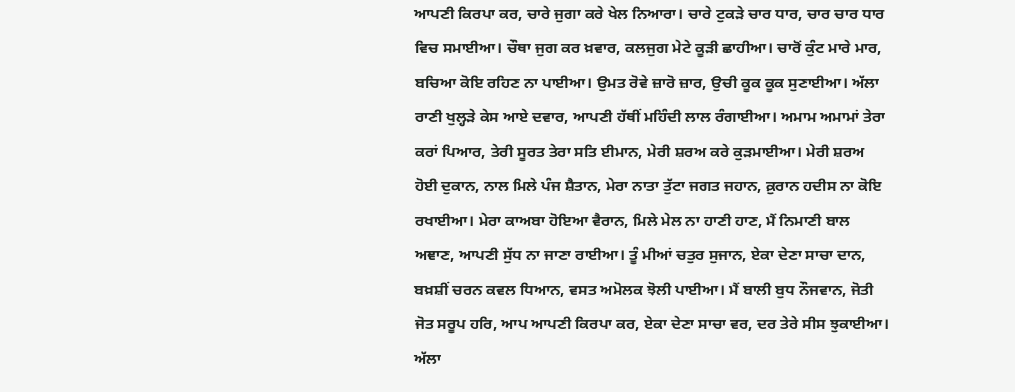ਆਪਣੀ ਕਿਰਪਾ ਕਰ, ਚਾਰੇ ਜੁਗਾ ਕਰੇ ਖੇਲ ਨਿਆਰਾ। ਚਾਰੇ ਟੁਕੜੇ ਚਾਰ ਧਾਰ, ਚਾਰ ਚਾਰ ਧਾਰ ਵਿਚ ਸਮਾਈਆ। ਚੌਥਾ ਜੁਗ ਕਰ ਖ਼ਵਾਰ, ਕਲਜੁਗ ਮੇਟੇ ਕੂੜੀ ਛਾਹੀਆ। ਚਾਰੋਂ ਕੁੰਟ ਮਾਰੇ ਮਾਰ, ਬਚਿਆ ਕੋਇ ਰਹਿਣ ਨਾ ਪਾਈਆ। ਉਮਤ ਰੋਵੇ ਜ਼ਾਰੋ ਜ਼ਾਰ, ਉਚੀ ਕੂਕ ਕੂਕ ਸੁਣਾਈਆ। ਅੱਲਾ ਰਾਣੀ ਖੁਲ੍ਹੜੇ ਕੇਸ ਆਏ ਦਵਾਰ, ਆਪਣੀ ਹੱਥੀਂ ਮਹਿੰਦੀ ਲਾਲ ਰੰਗਾਈਆ। ਅਮਾਮ ਅਮਾਮਾਂ ਤੇਰਾ ਕਰਾਂ ਪਿਆਰ, ਤੇਰੀ ਸੂਰਤ ਤੇਰਾ ਸਤਿ ਈਮਾਨ, ਮੇਰੀ ਸ਼ਰਅ ਕਰੇ ਕੁੜਮਾਈਆ। ਮੇਰੀ ਸ਼ਰਅ ਹੋਈ ਦੁਕਾਨ, ਨਾਲ ਮਿਲੇ ਪੰਜ ਸ਼ੈਤਾਨ, ਮੇਰਾ ਨਾਤਾ ਤੁੱਟਾ ਜਗਤ ਜਹਾਨ, ਕ਼ੁਰਾਨ ਹਦੀਸ ਨਾ ਕੋਇ ਰਖਾਈਆ। ਮੇਰਾ ਕਾਅਬਾ ਹੋਇਆ ਵੈਰਾਨ, ਮਿਲੇ ਮੇਲ ਨਾ ਹਾਣੀ ਹਾਣ, ਮੈਂ ਨਿਮਾਣੀ ਬਾਲ ਅਞਾਣ, ਆਪਣੀ ਸੁੱਧ ਨਾ ਜਾਣਾ ਰਾਈਆ। ਤੂੰ ਮੀਆਂ ਚਤੁਰ ਸੁਜਾਨ, ਏਕਾ ਦੇਣਾ ਸਾਚਾ ਦਾਨ, ਬਖ਼ਸ਼ੀਂ ਚਰਨ ਕਵਲ ਧਿਆਨ, ਵਸਤ ਅਮੋਲਕ ਝੋਲੀ ਪਾਈਆ। ਮੈਂ ਬਾਲੀ ਬੁਧ ਨੌਜਵਾਨ, ਜੋਤੀ ਜੋਤ ਸਰੂਪ ਹਰਿ, ਆਪ ਆਪਣੀ ਕਿਰਪਾ ਕਰ, ਏਕਾ ਦੇਣਾ ਸਾਚਾ ਵਰ, ਦਰ ਤੇਰੇ ਸੀਸ ਝੁਕਾਈਆ। ਅੱਲਾ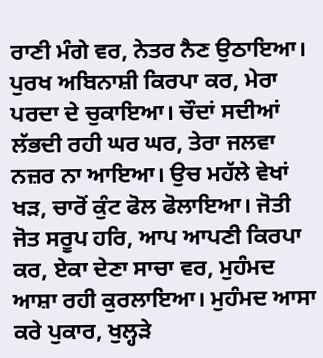ਰਾਣੀ ਮੰਗੇ ਵਰ, ਨੇਤਰ ਨੈਣ ਉਠਾਇਆ। ਪੁਰਖ ਅਬਿਨਾਸ਼ੀ ਕਿਰਪਾ ਕਰ, ਮੇਰਾ ਪਰਦਾ ਦੇ ਚੁਕਾਇਆ। ਚੌਦਾਂ ਸਦੀਆਂ ਲੱਭਦੀ ਰਹੀ ਘਰ ਘਰ, ਤੇਰਾ ਜਲਵਾ ਨਜ਼ਰ ਨਾ ਆਇਆ। ਉਚ ਮਹੱਲੇ ਵੇਖਾਂ ਖੜ, ਚਾਰੋਂ ਕੁੰਟ ਫੋਲ ਫੋਲਾਇਆ। ਜੋਤੀ ਜੋਤ ਸਰੂਪ ਹਰਿ, ਆਪ ਆਪਣੀ ਕਿਰਪਾ ਕਰ, ਏਕਾ ਦੇਣਾ ਸਾਚਾ ਵਰ, ਮੁਹੰਮਦ ਆਸ਼ਾ ਰਹੀ ਕੁਰਲਾਇਆ। ਮੁਹੰਮਦ ਆਸਾ ਕਰੇ ਪੁਕਾਰ, ਖੁਲ੍ਹੜੇ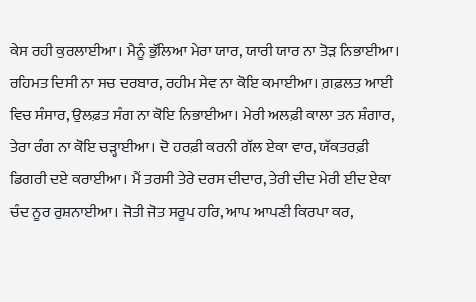ਕੇਸ ਰਹੀ ਕੁਰਲਾਈਆ। ਮੈਨੂੰ ਭੁੱਲਿਆ ਮੇਰਾ ਯਾਰ, ਯਾਰੀ ਯਾਰ ਨਾ ਤੋੜ ਨਿਭਾਈਆ। ਰਹਿਮਤ ਦਿਸੀ ਨਾ ਸਚ ਦਰਬਾਰ, ਰਹੀਮ ਸੇਵ ਨਾ ਕੋਇ ਕਮਾਈਆ। ਗ਼ਫ਼ਲਤ ਆਈ ਵਿਚ ਸੰਸਾਰ, ਉਲਫ਼ਤ ਸੰਗ ਨਾ ਕੋਇ ਨਿਭਾਈਆ। ਮੇਰੀ ਅਲਫ਼ੀ ਕਾਲਾ ਤਨ ਸ਼ੰਗਾਰ, ਤੇਰਾ ਰੰਗ ਨਾ ਕੋਇ ਚੜ੍ਹਾਈਆ। ਦੋ ਹਰਫ਼ੀ ਕਰਨੀ ਗੱਲ ਏਕਾ ਵਾਰ, ਯੱਕਤਰਫ਼ੀ ਡਿਗਰੀ ਦਏ ਕਰਾਈਆ। ਮੈਂ ਤਰਸੀ ਤੇਰੇ ਦਰਸ ਦੀਦਾਰ, ਤੇਰੀ ਦੀਦ ਮੇਰੀ ਈਦ ਏਕਾ ਚੰਦ ਨੂਰ ਰੁਸ਼ਨਾਈਆ। ਜੋਤੀ ਜੋਤ ਸਰੂਪ ਹਰਿ, ਆਪ ਆਪਣੀ ਕਿਰਪਾ ਕਰ,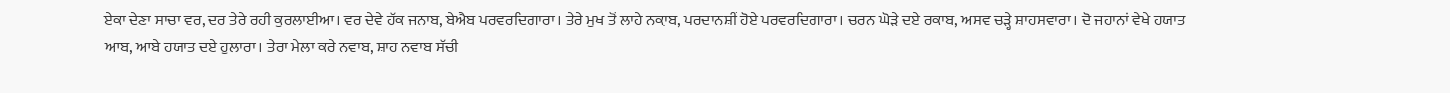ਏਕਾ ਦੇਣਾ ਸਾਚਾ ਵਰ, ਦਰ ਤੇਰੇ ਰਹੀ ਕੁਰਲਾਈਆ। ਵਰ ਦੇਵੇ ਹੱਕ ਜਨਾਬ, ਬੇਐਬ ਪਰਵਰਦਿਗਾਰਾ। ਤੇਰੇ ਮੁਖ ਤੋਂ ਲਾਹੇ ਨਕ਼ਾਬ, ਪਰਦਾਨਸ਼ੀਂ ਹੋਏ ਪਰਵਰਦਿਗਾਰਾ। ਚਰਨ ਘੋੜੇ ਦਏ ਰਕਾਬ, ਅਸਵ ਚੜ੍ਹੇ ਸ਼ਾਹਸਵਾਰਾ। ਦੋ ਜਹਾਨਾਂ ਵੇਖੇ ਹਯਾਤ ਆਬ, ਆਬੇ ਹਯਾਤ ਦਏ ਹੁਲਾਰਾ। ਤੇਰਾ ਮੇਲਾ ਕਰੇ ਨਵਾਬ, ਸ਼ਾਹ ਨਵਾਬ ਸੱਚੀ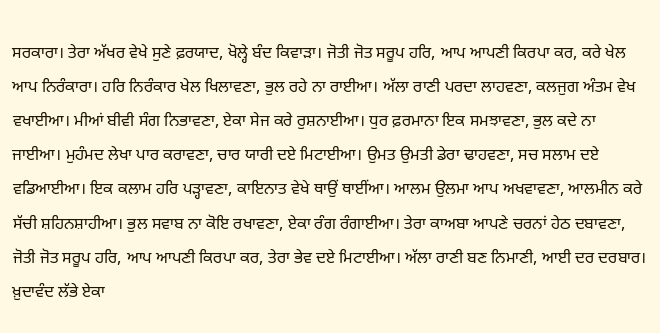ਸਰਕਾਰਾ। ਤੇਰਾ ਅੱਖਰ ਵੇਖੇ ਸੁਣੇ ਫ਼ਰਯਾਦ, ਖੋਲ੍ਹੇ ਬੰਦ ਕਿਵਾੜਾ। ਜੋਤੀ ਜੋਤ ਸਰੂਪ ਹਰਿ, ਆਪ ਆਪਣੀ ਕਿਰਪਾ ਕਰ, ਕਰੇ ਖੇਲ ਆਪ ਨਿਰੰਕਾਰਾ। ਹਰਿ ਨਿਰੰਕਾਰ ਖੇਲ ਖਿਲਾਵਣਾ, ਭੁਲ ਰਹੇ ਨਾ ਰਾਈਆ। ਅੱਲਾ ਰਾਣੀ ਪਰਦਾ ਲਾਹਵਣਾ, ਕਲਜੁਗ ਅੰਤਮ ਵੇਖ ਵਖਾਈਆ। ਮੀਆਂ ਬੀਵੀ ਸੰਗ ਨਿਭਾਵਣਾ, ਏਕਾ ਸੇਜ ਕਰੇ ਰੁਸ਼ਨਾਈਆ। ਧੁਰ ਫ਼ਰਮਾਨਾ ਇਕ ਸਮਝਾਵਣਾ, ਭੁਲ ਕਦੇ ਨਾ ਜਾਈਆ। ਮੁਹੰਮਦ ਲੇਖਾ ਪਾਰ ਕਰਾਵਣਾ, ਚਾਰ ਯਾਰੀ ਦਏ ਮਿਟਾਈਆ। ਉਮਤ ਉਮਤੀ ਡੇਰਾ ਢਾਹਵਣਾ, ਸਚ ਸਲਾਮ ਦਏ ਵਡਿਆਈਆ। ਇਕ ਕਲਾਮ ਹਰਿ ਪੜ੍ਹਾਵਣਾ, ਕਾਇਨਾਤ ਵੇਖੇ ਥਾਉਂ ਥਾਈਂਆ। ਆਲਮ ਉਲਮਾ ਆਪ ਅਖਵਾਵਣਾ, ਆਲਮੀਨ ਕਰੇ ਸੱਚੀ ਸ਼ਹਿਨਸ਼ਾਹੀਆ। ਭੁਲ ਸਵਾਬ ਨਾ ਕੋਇ ਰਖਾਵਣਾ, ਏਕਾ ਰੰਗ ਰੰਗਾਈਆ। ਤੇਰਾ ਕਾਅਬਾ ਆਪਣੇ ਚਰਨਾਂ ਹੇਠ ਦਬਾਵਣਾ, ਜੋਤੀ ਜੋਤ ਸਰੂਪ ਹਰਿ, ਆਪ ਆਪਣੀ ਕਿਰਪਾ ਕਰ, ਤੇਰਾ ਭੇਵ ਦਏ ਮਿਟਾਈਆ। ਅੱਲਾ ਰਾਣੀ ਬਣ ਨਿਮਾਣੀ, ਆਈ ਦਰ ਦਰਬਾਰ। ਖ਼ੁਦਾਵੰਦ ਲੱਭੇ ਏਕਾ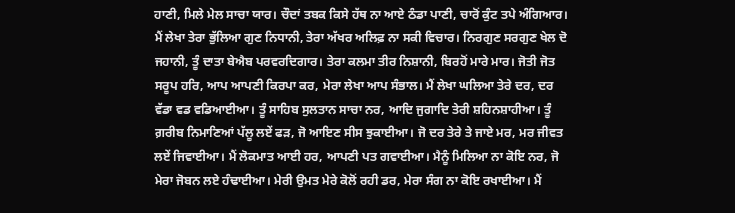ਹਾਣੀ, ਮਿਲੇ ਮੇਲ ਸਾਚਾ ਯਾਰ। ਚੌਦਾਂ ਤਬਕ ਕਿਸੇ ਹੱਥ ਨਾ ਆਏ ਠੰਡਾ ਪਾਣੀ, ਚਾਰੋਂ ਕੁੰਟ ਤਪੇ ਅੰਗਿਆਰ। ਮੈਂ ਲੇਖਾ ਤੇਰਾ ਭੁੱਲਿਆ ਗੁਣ ਨਿਧਾਨੀ, ਤੇਰਾ ਅੱਖਰ ਅਲਿਫ਼ ਨਾ ਸਕੀ ਵਿਚਾਰ। ਨਿਰਗੁਣ ਸਰਗੁਣ ਖੇਲ ਦੋ ਜਹਾਨੀ, ਤੂੰ ਦਾਤਾ ਬੇਐਬ ਪਰਵਰਦਿਗਾਰ। ਤੇਰਾ ਕਲਮਾ ਤੀਰ ਨਿਸ਼ਾਨੀ, ਬਿਰਹੋਂ ਮਾਰੇ ਮਾਰ। ਜੋਤੀ ਜੋਤ ਸਰੂਪ ਹਰਿ, ਆਪ ਆਪਣੀ ਕਿਰਪਾ ਕਰ, ਮੇਰਾ ਲੇਖਾ ਆਪ ਸੰਭਾਲ। ਮੈਂ ਲੇਖਾ ਘਲਿਆ ਤੇਰੇ ਦਰ, ਦਰ ਵੱਡਾ ਵਡ ਵਡਿਆਈਆ। ਤੂੰ ਸਾਹਿਬ ਸੁਲਤਾਨ ਸਾਚਾ ਨਰ, ਆਦਿ ਜੁਗਾਦਿ ਤੇਰੀ ਸ਼ਹਿਨਸ਼ਾਹੀਆ। ਤੂੰ ਗ਼ਰੀਬ ਨਿਮਾਣਿਆਂ ਪੱਲੂ ਲਏਂ ਫੜ, ਜੋ ਆਇਣ ਸੀਸ ਝੁਕਾਈਆ। ਜੋ ਦਰ ਤੇਰੇ ਤੇ ਜਾਏ ਮਰ, ਮਰ ਜੀਵਤ ਲਏਂ ਜਿਵਾਈਆ। ਮੈਂ ਲੋਕਮਾਤ ਆਈ ਹਰ, ਆਪਣੀ ਪਤ ਗਵਾਈਆ। ਮੈਨੂੰ ਮਿਲਿਆ ਨਾ ਕੋਇ ਨਰ, ਜੋ ਮੇਰਾ ਜੋਬਨ ਲਏ ਹੰਢਾਈਆ। ਮੇਰੀ ਉਮਤ ਮੇਰੇ ਕੋਲੋਂ ਰਹੀ ਡਰ, ਮੇਰਾ ਸੰਗ ਨਾ ਕੋਇ ਰਖਾਈਆ। ਮੈਂ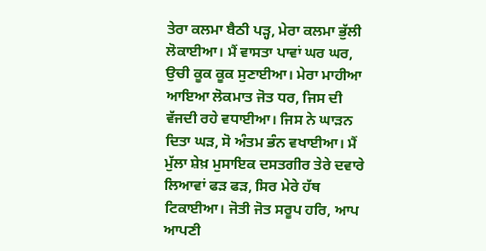ਤੇਰਾ ਕਲਮਾ ਬੈਠੀ ਪੜ੍ਹ, ਮੇਰਾ ਕਲਮਾ ਭੁੱਲੀ ਲੋਕਾਈਆ। ਮੈਂ ਵਾਸਤਾ ਪਾਵਾਂ ਘਰ ਘਰ, ਉਚੀ ਕੂਕ ਕੂਕ ਸੁਣਾਈਆ। ਮੇਰਾ ਮਾਹੀਆ ਆਇਆ ਲੋਕਮਾਤ ਜੋਤ ਧਰ, ਜਿਸ ਦੀ ਵੱਜਦੀ ਰਹੇ ਵਧਾਈਆ। ਜਿਸ ਨੇ ਘਾੜਨ ਦਿਤਾ ਘੜ, ਸੋ ਅੰਤਮ ਭੰਨ ਵਖਾਈਆ। ਮੈਂ ਮੁੱਲਾ ਸ਼ੇਖ਼ ਮੁਸਾਇਕ ਦਸਤਗੀਰ ਤੇਰੇ ਦਵਾਰੇ ਲਿਆਵਾਂ ਫੜ ਫੜ, ਸਿਰ ਮੇਰੇ ਹੱਥ ਟਿਕਾਈਆ। ਜੋਤੀ ਜੋਤ ਸਰੂਪ ਹਰਿ, ਆਪ ਆਪਣੀ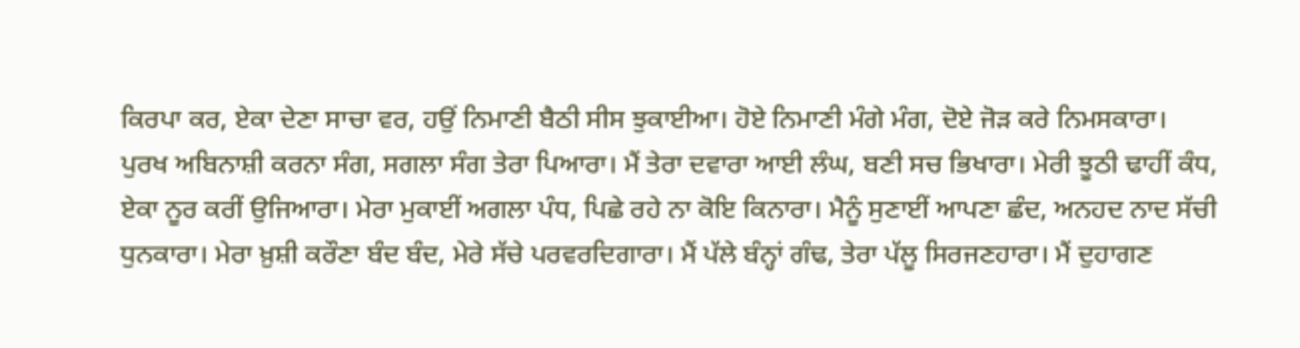ਕਿਰਪਾ ਕਰ, ਏਕਾ ਦੇਣਾ ਸਾਚਾ ਵਰ, ਹਉਂ ਨਿਮਾਣੀ ਬੈਠੀ ਸੀਸ ਝੁਕਾਈਆ। ਹੋਏ ਨਿਮਾਣੀ ਮੰਗੇ ਮੰਗ, ਦੋਏ ਜੋੜ ਕਰੇ ਨਿਮਸਕਾਰਾ। ਪੁਰਖ ਅਬਿਨਾਸ਼ੀ ਕਰਨਾ ਸੰਗ, ਸਗਲਾ ਸੰਗ ਤੇਰਾ ਪਿਆਰਾ। ਮੈਂ ਤੇਰਾ ਦਵਾਰਾ ਆਈ ਲੰਘ, ਬਣੀ ਸਚ ਭਿਖਾਰਾ। ਮੇਰੀ ਝੂਠੀ ਢਾਹੀਂ ਕੰਧ, ਏਕਾ ਨੂਰ ਕਰੀਂ ਉਜਿਆਰਾ। ਮੇਰਾ ਮੁਕਾਈਂ ਅਗਲਾ ਪੰਧ, ਪਿਛੇ ਰਹੇ ਨਾ ਕੋਇ ਕਿਨਾਰਾ। ਮੈਨੂੰ ਸੁਣਾਈਂ ਆਪਣਾ ਛੰਦ, ਅਨਹਦ ਨਾਦ ਸੱਚੀ ਧੁਨਕਾਰਾ। ਮੇਰਾ ਖ਼ੁਸ਼ੀ ਕਰੌਣਾ ਬੰਦ ਬੰਦ, ਮੇਰੇ ਸੱਚੇ ਪਰਵਰਦਿਗਾਰਾ। ਮੈਂ ਪੱਲੇ ਬੰਨ੍ਹਾਂ ਗੰਢ, ਤੇਰਾ ਪੱਲੂ ਸਿਰਜਣਹਾਰਾ। ਮੈਂ ਦੁਹਾਗਣ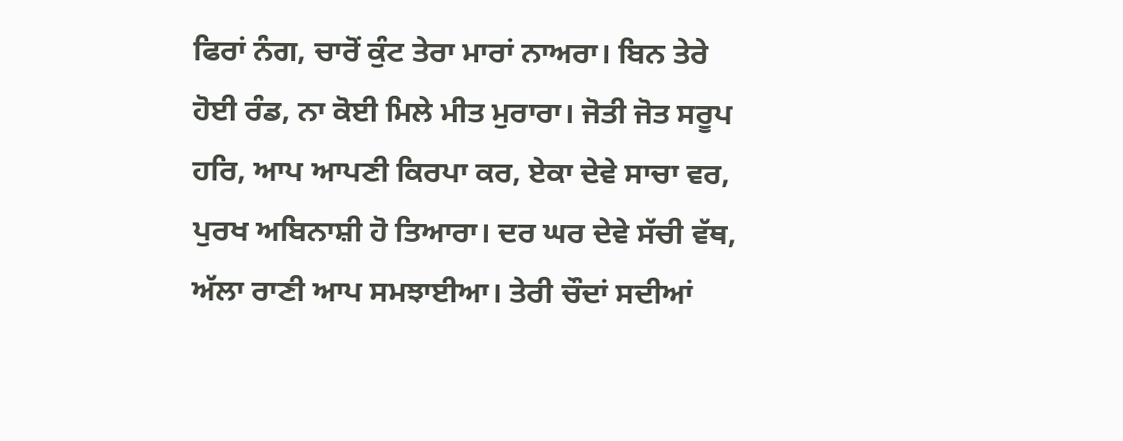ਫਿਰਾਂ ਨੰਗ, ਚਾਰੋਂ ਕੁੰਟ ਤੇਰਾ ਮਾਰਾਂ ਨਾਅਰਾ। ਬਿਨ ਤੇਰੇ ਹੋਈ ਰੰਡ, ਨਾ ਕੋਈ ਮਿਲੇ ਮੀਤ ਮੁਰਾਰਾ। ਜੋਤੀ ਜੋਤ ਸਰੂਪ ਹਰਿ, ਆਪ ਆਪਣੀ ਕਿਰਪਾ ਕਰ, ਏਕਾ ਦੇਵੇ ਸਾਚਾ ਵਰ, ਪੁਰਖ ਅਬਿਨਾਸ਼ੀ ਹੋ ਤਿਆਰਾ। ਦਰ ਘਰ ਦੇਵੇ ਸੱਚੀ ਵੱਥ, ਅੱਲਾ ਰਾਣੀ ਆਪ ਸਮਝਾਈਆ। ਤੇਰੀ ਚੌਦਾਂ ਸਦੀਆਂ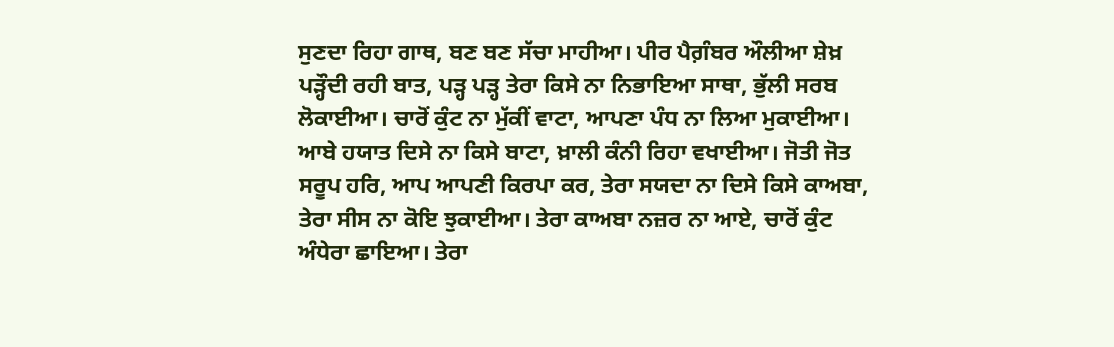ਸੁਣਦਾ ਰਿਹਾ ਗਾਥ, ਬਣ ਬਣ ਸੱਚਾ ਮਾਹੀਆ। ਪੀਰ ਪੈਗ਼ੰਬਰ ਔਲੀਆ ਸ਼ੇਖ਼ ਪੜ੍ਹੌਦੀ ਰਹੀ ਬਾਤ, ਪੜ੍ਹ ਪੜ੍ਹ ਤੇਰਾ ਕਿਸੇ ਨਾ ਨਿਭਾਇਆ ਸਾਥਾ, ਭੁੱਲੀ ਸਰਬ ਲੋਕਾਈਆ। ਚਾਰੋਂ ਕੁੰਟ ਨਾ ਮੁੱਕੀਂ ਵਾਟਾ, ਆਪਣਾ ਪੰਧ ਨਾ ਲਿਆ ਮੁਕਾਈਆ। ਆਬੇ ਹਯਾਤ ਦਿਸੇ ਨਾ ਕਿਸੇ ਬਾਟਾ, ਖ਼ਾਲੀ ਕੰਨੀ ਰਿਹਾ ਵਖਾਈਆ। ਜੋਤੀ ਜੋਤ ਸਰੂਪ ਹਰਿ, ਆਪ ਆਪਣੀ ਕਿਰਪਾ ਕਰ, ਤੇਰਾ ਸਯਦਾ ਨਾ ਦਿਸੇ ਕਿਸੇ ਕਾਅਬਾ, ਤੇਰਾ ਸੀਸ ਨਾ ਕੋਇ ਝੁਕਾਈਆ। ਤੇਰਾ ਕਾਅਬਾ ਨਜ਼ਰ ਨਾ ਆਏ, ਚਾਰੋਂ ਕੁੰਟ ਅੰਧੇਰਾ ਛਾਇਆ। ਤੇਰਾ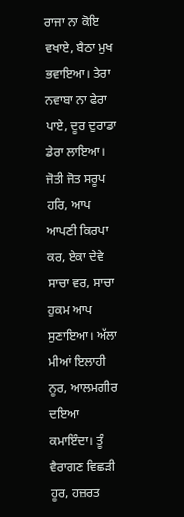ਰਾਜਾ ਨਾ ਕੋਇ ਵਖਾਏ, ਬੈਠਾ ਮੁਖ ਭਵਾਇਆ। ਤੇਰਾ ਨਵਾਬਾ ਨਾ ਫੇਰਾ ਪਾਏ, ਦੂਰ ਦੁਰਾਡਾ ਡੇਰਾ ਲਾਇਆ। ਜੋਤੀ ਜੋਤ ਸਰੂਪ ਹਰਿ, ਆਪ ਆਪਣੀ ਕਿਰਪਾ ਕਰ, ਏਕਾ ਦੇਵੇ ਸਾਚਾ ਵਰ, ਸਾਚਾ ਹੁਕਮ ਆਪ ਸੁਣਾਇਆ। ਅੱਲਾ ਮੀਆਂ ਇਲਾਹੀ ਨੂਰ, ਆਲਮਗੀਰ ਦਇਆ ਕਮਾਇੰਦਾ। ਤੂੰ ਵੈਰਾਗਣ ਵਿਛੜੀ ਹੂਰ, ਹਜ਼ਰਤ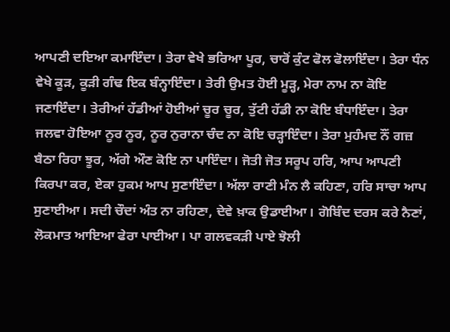ਆਪਣੀ ਦਇਆ ਕਮਾਇੰਦਾ। ਤੇਰਾ ਵੇਖੇ ਭਰਿਆ ਪੂਰ, ਚਾਰੋਂ ਕੁੰਟ ਫੋਲ ਫੋਲਾਇੰਦਾ। ਤੇਰਾ ਧੰਨ ਵੇਖੇ ਕੂੜ, ਕੂੜੀ ਗੰਢ ਇਕ ਬੰਨ੍ਹਾਇੰਦਾ। ਤੇਰੀ ਉਮਤ ਹੋਈ ਮੂੜ੍ਹ, ਮੇਰਾ ਨਾਮ ਨਾ ਕੋਇ ਜਣਾਇੰਦਾ। ਤੇਰੀਆਂ ਹੱਡੀਆਂ ਹੋਈਆਂ ਚੂਰ ਚੂਰ, ਤੁੱਟੀ ਹੱਡੀ ਨਾ ਕੋਇ ਬੰਧਾਇੰਦਾ। ਤੇਰਾ ਜਲਵਾ ਹੋਇਆ ਨੂਰ ਨੂਰ, ਨੂਰ ਨੁਰਾਨਾ ਚੰਦ ਨਾ ਕੋਇ ਚੜ੍ਹਾਇੰਦਾ। ਤੇਰਾ ਮੁਹੰਮਦ ਨੌਂ ਗਜ਼ ਬੈਠਾ ਰਿਹਾ ਝੂਰ, ਅੱਗੇ ਔਣ ਕੋਇ ਨਾ ਪਾਇੰਦਾ। ਜੋਤੀ ਜੋਤ ਸਰੂਪ ਹਰਿ, ਆਪ ਆਪਣੀ ਕਿਰਪਾ ਕਰ, ਏਕਾ ਹੁਕਮ ਆਪ ਸੁਣਾਇੰਦਾ। ਅੱਲਾ ਰਾਣੀ ਮੰਨ ਲੈ ਕਹਿਣਾ, ਹਰਿ ਸਾਚਾ ਆਪ ਸੁਣਾਈਆ। ਸਦੀ ਚੌਦਾਂ ਅੰਤ ਨਾ ਰਹਿਣਾ, ਦੇਵੇ ਖ਼ਾਕ ਉਡਾਈਆ। ਗੋਬਿੰਦ ਦਰਸ ਕਰੇ ਨੈਣਾਂ, ਲੋਕਮਾਤ ਆਇਆ ਫੇਰਾ ਪਾਈਆ। ਪਾ ਗਲਵਕੜੀ ਪਾਏ ਝੋਲੀ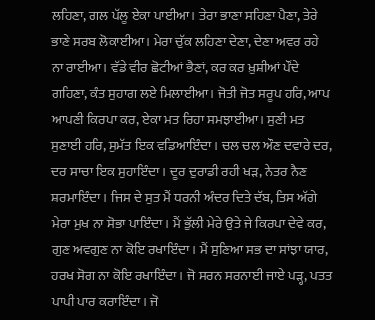ਲਹਿਣਾ, ਗਲ ਪੱਲੂ ਏਕਾ ਪਾਈਆ। ਤੇਰਾ ਭਾਣਾ ਸਹਿਣਾ ਪੈਣਾ, ਤੇਰੇ ਭਾਣੇ ਸਰਬ ਲੋਕਾਈਆ। ਮੇਰਾ ਚੁੱਕ ਲਹਿਣਾ ਦੇਣਾ, ਦੇਣਾ ਅਵਰ ਰਹੇ ਨਾ ਰਾਈਆ। ਵੱਡੇ ਵੀਰ ਛੋਟੀਆਂ ਭੈਣਾਂ, ਕਰ ਕਰ ਖ਼ੁਸ਼ੀਆਂ ਪੌਂਦੇ ਗਹਿਣਾ, ਕੰਤ ਸੁਹਾਗ ਲਏ ਮਿਲਾਈਆ। ਜੋਤੀ ਜੋਤ ਸਰੂਪ ਹਰਿ, ਆਪ ਆਪਣੀ ਕਿਰਪਾ ਕਰ, ਏਕਾ ਮਤ ਰਿਹਾ ਸਮਝਾਈਆ। ਸੁਣੀ ਮਤ ਸੁਣਾਈ ਹਰਿ, ਸੁਮੱਤ ਇਕ ਵਡਿਆਇੰਦਾ। ਚਲ ਚਲ ਔਣ ਦਵਾਰੇ ਦਰ, ਦਰ ਸਾਚਾ ਇਕ ਸੁਹਾਇੰਦਾ। ਦੂਰ ਦੁਰਾਡੀ ਰਹੀ ਖੜ, ਨੇਤਰ ਨੈਣ ਸ਼ਰਮਾਇੰਦਾ। ਜਿਸ ਦੇ ਸੁਤ ਮੈਂ ਧਰਨੀ ਅੰਦਰ ਦਿਤੇ ਦੱਬ, ਤਿਸ ਅੱਗੇ ਮੇਰਾ ਮੁਖ ਨਾ ਸੋਭਾ ਪਾਇੰਦਾ। ਮੈਂ ਭੁੱਲੀ ਮੇਰੇ ਉਤੇ ਜੇ ਕਿਰਪਾ ਦੇਵੇ ਕਰ, ਗੁਣ ਅਵਗੁਣ ਨਾ ਕੋਇ ਰਖਾਇੰਦਾ। ਮੈਂ ਸੁਣਿਆ ਸਭ ਦਾ ਸਾਂਝਾ ਯਾਰ, ਹਰਖ ਸੋਗ ਨਾ ਕੋਇ ਰਖਾਇੰਦਾ। ਜੋ ਸਰਨ ਸਰਨਾਈ ਜਾਏ ਪੜ੍ਹ, ਪਤਤ ਪਾਪੀ ਪਾਰ ਕਰਾਇੰਦਾ। ਜੋ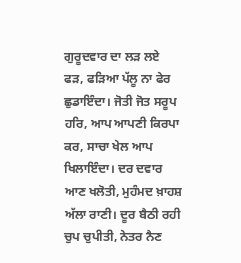ਗੁਰੂਦਵਾਰ ਦਾ ਲੜ ਲਏ ਫੜ, ਫੜਿਆ ਪੱਲੂ ਨਾ ਫੇਰ ਛੁਡਾਇੰਦਾ। ਜੋਤੀ ਜੋਤ ਸਰੂਪ ਹਰਿ, ਆਪ ਆਪਣੀ ਕਿਰਪਾ ਕਰ, ਸਾਚਾ ਖੇਲ ਆਪ ਖਿਲਾਇੰਦਾ। ਦਰ ਦਵਾਰ ਆਣ ਖਲੋਤੀ, ਮੁਹੰਮਦ ਖ਼ਾਹਸ਼ ਅੱਲਾ ਰਾਣੀ। ਦੂਰ ਬੈਠੀ ਰਹੀ ਚੁਪ ਚੁਪੀਤੀ, ਨੇਤਰ ਨੈਣ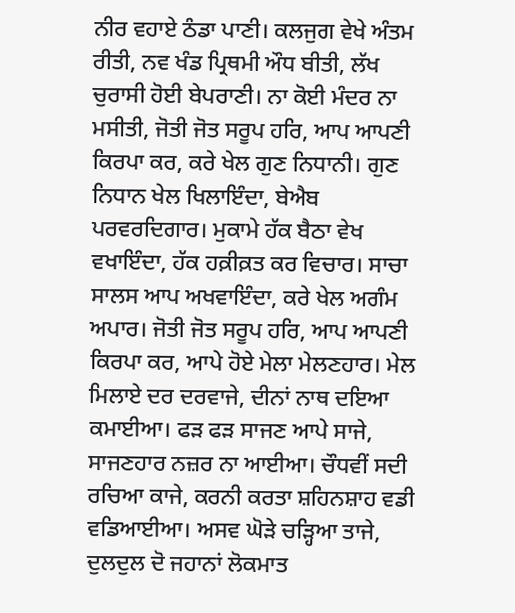ਨੀਰ ਵਹਾਏ ਠੰਡਾ ਪਾਣੀ। ਕਲਜੁਗ ਵੇਖੇ ਅੰਤਮ ਰੀਤੀ, ਨਵ ਖੰਡ ਪ੍ਰਿਥਮੀ ਔਧ ਬੀਤੀ, ਲੱਖ ਚੁਰਾਸੀ ਹੋਈ ਬੇਪਰਾਣੀ। ਨਾ ਕੋਈ ਮੰਦਰ ਨਾ ਮਸੀਤੀ, ਜੋਤੀ ਜੋਤ ਸਰੂਪ ਹਰਿ, ਆਪ ਆਪਣੀ ਕਿਰਪਾ ਕਰ, ਕਰੇ ਖੇਲ ਗੁਣ ਨਿਧਾਨੀ। ਗੁਣ ਨਿਧਾਨ ਖੇਲ ਖਿਲਾਇੰਦਾ, ਬੇਐਬ ਪਰਵਰਦਿਗਾਰ। ਮੁਕਾਮੇ ਹੱਕ ਬੈਠਾ ਵੇਖ ਵਖਾਇੰਦਾ, ਹੱਕ ਹਕ਼ੀਕ਼ਤ ਕਰ ਵਿਚਾਰ। ਸਾਚਾ ਸਾਲਸ ਆਪ ਅਖਵਾਇੰਦਾ, ਕਰੇ ਖੇਲ ਅਗੰਮ ਅਪਾਰ। ਜੋਤੀ ਜੋਤ ਸਰੂਪ ਹਰਿ, ਆਪ ਆਪਣੀ ਕਿਰਪਾ ਕਰ, ਆਪੇ ਹੋਏ ਮੇਲਾ ਮੇਲਣਹਾਰ। ਮੇਲ ਮਿਲਾਏ ਦਰ ਦਰਵਾਜੇ, ਦੀਨਾਂ ਨਾਥ ਦਇਆ ਕਮਾਈਆ। ਫੜ ਫੜ ਸਾਜਣ ਆਪੇ ਸਾਜੇ, ਸਾਜਣਹਾਰ ਨਜ਼ਰ ਨਾ ਆਈਆ। ਚੌਧਵੀਂ ਸਦੀ ਰਚਿਆ ਕਾਜੇ, ਕਰਨੀ ਕਰਤਾ ਸ਼ਹਿਨਸ਼ਾਹ ਵਡੀ ਵਡਿਆਈਆ। ਅਸਵ ਘੋੜੇ ਚੜ੍ਹਿਆ ਤਾਜੇ, ਦੁਲਦੁਲ ਦੋ ਜਹਾਨਾਂ ਲੋਕਮਾਤ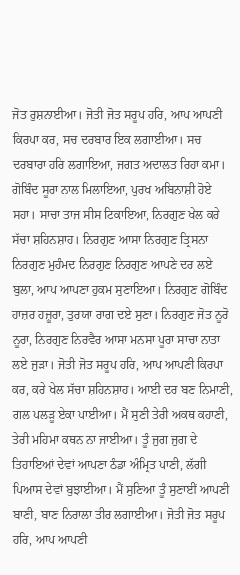ਜੋਤ ਰੁਸ਼ਨਾਈਆ। ਜੋਤੀ ਜੋਤ ਸਰੂਪ ਹਰਿ, ਆਪ ਆਪਣੀ ਕਿਰਪਾ ਕਰ, ਸਚ ਦਰਬਾਰ ਇਕ ਲਗਾਈਆ। ਸਚ ਦਰਬਾਰਾ ਹਰਿ ਲਗਾਇਆ, ਜਗਤ ਅਦਾਲਤ ਰਿਹਾ ਕਮਾ। ਗੋਬਿੰਦ ਸੂਰਾ ਨਾਲ ਮਿਲਾਇਆ, ਪੁਰਖ ਅਬਿਨਾਸ਼ੀ ਹੋਏ ਸਹਾ। ਸਾਚਾ ਤਾਜ ਸੀਸ ਟਿਕਾਇਆ, ਨਿਰਗੁਣ ਖੇਲ ਕਰੇ ਸੱਚਾ ਸ਼ਹਿਨਸ਼ਾਹ। ਨਿਰਗੁਣ ਆਸਾ ਨਿਰਗੁਣ ਤ੍ਰਿਸਨਾ ਨਿਰਗੁਣ ਮੁਹੰਮਦ ਨਿਰਗੁਣ ਨਿਰਗੁਣ ਆਪਣੇ ਦਰ ਲਏ ਬੁਲਾ, ਆਪ ਆਪਣਾ ਹੁਕਮ ਸੁਣਾਇਆ। ਨਿਰਗੁਣ ਗੋਬਿੰਦ ਹਾਜ਼ਰ ਹਜ਼ੂਰਾ, ਤੁਰਯਾ ਰਾਗ ਦਏ ਸੁਣਾ। ਨਿਰਗੁਣ ਜੋਤ ਨੂਰੋ ਨੂਰਾ, ਨਿਰਗੁਣ ਨਿਰਵੈਰ ਆਸਾ ਮਨਸਾ ਪੂਰਾ ਸਾਚਾ ਨਾਤਾ ਲਏ ਜੁੜਾ। ਜੋਤੀ ਜੋਤ ਸਰੂਪ ਹਰਿ, ਆਪ ਆਪਣੀ ਕਿਰਪਾ ਕਰ, ਕਰੇ ਖੇਲ ਸੱਚਾ ਸ਼ਹਿਨਸ਼ਾਹ। ਆਈ ਦਰ ਬਣ ਨਿਮਾਣੀ, ਗਲ ਪਲੜੂ ਏਕਾ ਪਾਈਆ। ਮੈਂ ਸੁਣੀ ਤੇਰੀ ਅਕਥ ਕਹਾਣੀ, ਤੇਰੀ ਮਹਿਮਾ ਕਥਨ ਨਾ ਜਾਈਆ। ਤੂੰ ਜੁਗ ਜੁਗ ਦੇ ਤਿਹਾਇਆਂ ਦੇਵਾਂ ਆਪਣਾ ਠੰਡਾ ਅੰਮ੍ਰਿਤ ਪਾਣੀ, ਲੱਗੀ ਪਿਆਸ ਦੇਵਾਂ ਬੁਝਾਈਆ। ਮੈਂ ਸੁਣਿਆ ਤੂੰ ਸੁਣਾਈਂ ਆਪਣੀ ਬਾਣੀ, ਬਾਣ ਨਿਰਾਲਾ ਤੀਰ ਲਗਾਈਆ। ਜੋਤੀ ਜੋਤ ਸਰੂਪ ਹਰਿ, ਆਪ ਆਪਣੀ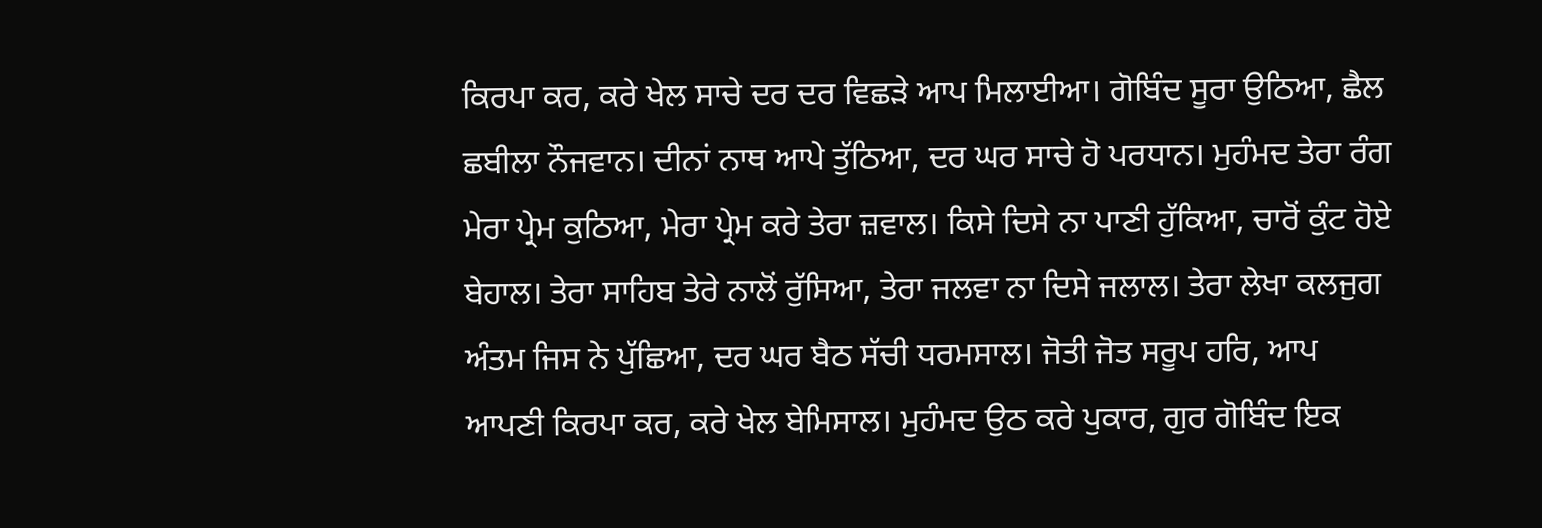ਕਿਰਪਾ ਕਰ, ਕਰੇ ਖੇਲ ਸਾਚੇ ਦਰ ਦਰ ਵਿਛੜੇ ਆਪ ਮਿਲਾਈਆ। ਗੋਬਿੰਦ ਸੂਰਾ ਉਠਿਆ, ਛੈਲ ਛਬੀਲਾ ਨੌਜਵਾਨ। ਦੀਨਾਂ ਨਾਥ ਆਪੇ ਤੁੱਠਿਆ, ਦਰ ਘਰ ਸਾਚੇ ਹੋ ਪਰਧਾਨ। ਮੁਹੰਮਦ ਤੇਰਾ ਰੰਗ ਮੇਰਾ ਪ੍ਰੇਮ ਕੁਠਿਆ, ਮੇਰਾ ਪ੍ਰੇਮ ਕਰੇ ਤੇਰਾ ਜ਼ਵਾਲ। ਕਿਸੇ ਦਿਸੇ ਨਾ ਪਾਣੀ ਹੁੱਕਿਆ, ਚਾਰੋਂ ਕੁੰਟ ਹੋਏ ਬੇਹਾਲ। ਤੇਰਾ ਸਾਹਿਬ ਤੇਰੇ ਨਾਲੋਂ ਰੁੱਸਿਆ, ਤੇਰਾ ਜਲਵਾ ਨਾ ਦਿਸੇ ਜਲਾਲ। ਤੇਰਾ ਲੇਖਾ ਕਲਜੁਗ ਅੰਤਮ ਜਿਸ ਨੇ ਪੁੱਛਿਆ, ਦਰ ਘਰ ਬੈਠ ਸੱਚੀ ਧਰਮਸਾਲ। ਜੋਤੀ ਜੋਤ ਸਰੂਪ ਹਰਿ, ਆਪ ਆਪਣੀ ਕਿਰਪਾ ਕਰ, ਕਰੇ ਖੇਲ ਬੇਮਿਸਾਲ। ਮੁਹੰਮਦ ਉਠ ਕਰੇ ਪੁਕਾਰ, ਗੁਰ ਗੋਬਿੰਦ ਇਕ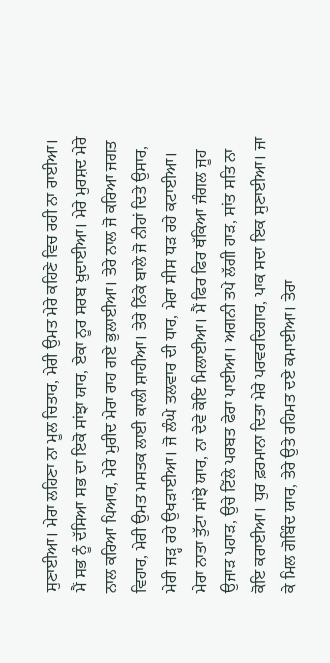ਸੁਣਾਈਆ। ਮੇਰਾ ਲਹਿਣਾ ਨਾ ਮੂਲ ਚਿਤਾਰ, ਮੇਰੀ ਉਮਤ ਮੇਰੇ ਕਹਿਣੇ ਵਿਚ ਰਹੀ ਨਾ ਰਾਈਆ। ਮੈਂ ਸਭ ਨੂੰ ਦੱਸਿਆ ਸਭ ਦਾ ਇਕੋ ਸਾਂਝਾ ਯਾਰ, ਏਕਾ ਨੂਰ ਸਰਬ ਖ਼ੁਦਾਈਆ। ਮੇਰੇ ਮੁਰਸ਼ਦ ਮੇਰੇ ਨਾਲ ਕਰਿਆ ਪਿਆਰ, ਮੇਰੇ ਮੁਰੀਦ ਮੇਰਾ ਰਾਹ ਗਏ ਭੁਲਾਈਆ। ਤੇਰੇ ਨਾਲ ਜੋ ਕਰਿਆ ਜਗਤ ਵਿਹਾਰ, ਮੇਰੀ ਉਮਤ ਮਸਤਕ ਲਾਈ ਕਾਲੀ ਸ਼ਾਹੀਆ। ਤੇਰੇ ਨਿੱਕੇ ਬਾਲੇ ਜੋ ਨੀਹਾਂ ਦਿਤੇ ਉਸਾਰ, ਮੇਰੀ ਜੜ੍ਹ ਰਹੇ ਉਖੜਾਈਆ। ਜੋ ਲੰਘੇ ਤਲਵਾਰ ਦੀ ਧਾਰ, ਮੇਰਾ ਸੀਸ ਧੜ ਰਹੇ ਕਟਾਈਆ। ਮੇਰਾ ਨਾਤਾ ਤੁੱਟਾ ਸਾਂਝੇ ਯਾਰ, ਨਾ ਦੇਵੇ ਕੋਇ ਮਿਲਾਈਆ। ਮੈਂ ਫਿਰ ਫਿਰ ਥੱਕਿਆ ਜੰਗਲ ਜੂਹ ਉਜਾੜ ਪਹਾੜ, ਉਚੇ ਟਿੱਲੇ ਪਰਬਤ ਫੇਰਾ ਪਾਈਆ। ਅਗਨੀ ਤਪੇ ਲੱਗੀ ਹਾੜ, ਸਾਂਤ ਸਤਿ ਨਾ ਕੋਇ ਕਰਾਈਆ। ਧੁਰ ਫ਼ਰਮਾਨਾ ਦਿਤਾ ਮੇਰੇ ਪਰਵਰਦਿਗਾਰ, ਪਾਕ ਸਦਾ ਇਕ ਸੁਣਾਈਆ। ਜਾ ਕੇ ਮਿਲ ਗੋਬਿੰਦ ਯਾਰ, ਤੇਰੇ ਉਤੇ ਰਹਿਮਤ ਦਏ ਕਮਾਈਆ। ਤੇਰਾ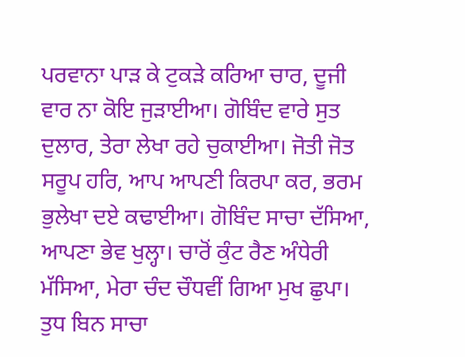ਪਰਵਾਨਾ ਪਾੜ ਕੇ ਟੁਕੜੇ ਕਰਿਆ ਚਾਰ, ਦੂਜੀ ਵਾਰ ਨਾ ਕੋਇ ਜੁੜਾਈਆ। ਗੋਬਿੰਦ ਵਾਰੇ ਸੁਤ ਦੁਲਾਰ, ਤੇਰਾ ਲੇਖਾ ਰਹੇ ਚੁਕਾਈਆ। ਜੋਤੀ ਜੋਤ ਸਰੂਪ ਹਰਿ, ਆਪ ਆਪਣੀ ਕਿਰਪਾ ਕਰ, ਭਰਮ ਭੁਲੇਖਾ ਦਏ ਕਢਾਈਆ। ਗੋਬਿੰਦ ਸਾਚਾ ਦੱਸਿਆ, ਆਪਣਾ ਭੇਵ ਖੁਲ੍ਹਾ। ਚਾਰੋਂ ਕੁੰਟ ਰੈਣ ਅੰਧੇਰੀ ਮੱਸਿਆ, ਮੇਰਾ ਚੰਦ ਚੌਧਵੀਂ ਗਿਆ ਮੁਖ ਛੁਪਾ। ਤੁਧ ਬਿਨ ਸਾਚਾ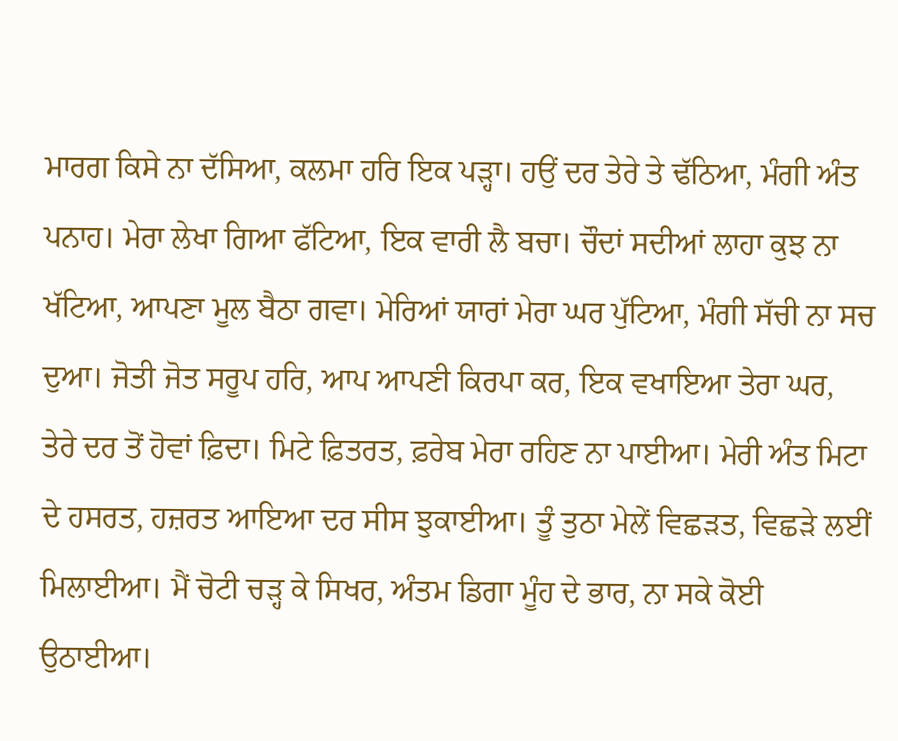ਮਾਰਗ ਕਿਸੇ ਨਾ ਦੱਸਿਆ, ਕਲਮਾ ਹਰਿ ਇਕ ਪੜ੍ਹਾ। ਹਉਂ ਦਰ ਤੇਰੇ ਤੇ ਢੱਠਿਆ, ਮੰਗੀ ਅੰਤ ਪਨਾਹ। ਮੇਰਾ ਲੇਖਾ ਗਿਆ ਫੱਟਿਆ, ਇਕ ਵਾਰੀ ਲੈ ਬਚਾ। ਚੌਦਾਂ ਸਦੀਆਂ ਲਾਹਾ ਕੁਝ ਨਾ ਖੱਟਿਆ, ਆਪਣਾ ਮੂਲ ਬੈਠਾ ਗਵਾ। ਮੇਰਿਆਂ ਯਾਰਾਂ ਮੇਰਾ ਘਰ ਪੁੱਟਿਆ, ਮੰਗੀ ਸੱਚੀ ਨਾ ਸਚ ਦੁਆ। ਜੋਤੀ ਜੋਤ ਸਰੂਪ ਹਰਿ, ਆਪ ਆਪਣੀ ਕਿਰਪਾ ਕਰ, ਇਕ ਵਖਾਇਆ ਤੇਰਾ ਘਰ, ਤੇਰੇ ਦਰ ਤੋਂ ਹੋਵਾਂ ਫ਼ਿਦਾ। ਮਿਟੇ ਫ਼ਿਤਰਤ, ਫ਼ਰੇਬ ਮੇਰਾ ਰਹਿਣ ਨਾ ਪਾਈਆ। ਮੇਰੀ ਅੰਤ ਮਿਟਾ ਦੇ ਹਸਰਤ, ਹਜ਼ਰਤ ਆਇਆ ਦਰ ਸੀਸ ਝੁਕਾਈਆ। ਤੂੰ ਤੁਠਾ ਮੇਲੇਂ ਵਿਛੜਤ, ਵਿਛੜੇ ਲਈਂ ਮਿਲਾਈਆ। ਮੈਂ ਚੋਟੀ ਚੜ੍ਹ ਕੇ ਸਿਖਰ, ਅੰਤਮ ਡਿਗਾ ਮੂੰਹ ਦੇ ਭਾਰ, ਨਾ ਸਕੇ ਕੋਈ ਉਠਾਈਆ।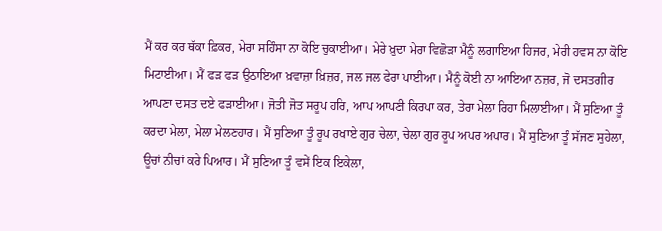ਮੈਂ ਕਰ ਕਰ ਥੱਕਾ ਫ਼ਿਕਰ, ਮੇਰਾ ਸਹਿੰਸਾ ਨਾ ਕੋਇ ਚੁਕਾਈਆ। ਮੇਰੇ ਖ਼ੁਦਾ ਮੇਰਾ ਵਿਛੋੜਾ ਮੈਨੂੰ ਲਗਾਇਆ ਹਿਜਰ, ਮੇਰੀ ਹਵਸ ਨਾ ਕੋਇ ਮਿਟਾਈਆ। ਮੈਂ ਫੜ ਫੜ ਉਠਾਇਆ ਖ਼ਵਾਜ਼ਾ ਖ਼ਿਜ਼ਰ, ਜਲ ਜਲ ਫੇਰਾ ਪਾਈਆ। ਮੈਨੂੰ ਕੋਈ ਨਾ ਆਇਆ ਨਜ਼ਰ, ਜੋ ਦਸਤਗੀਰ ਆਪਣਾ ਦਸਤ ਦਏ ਫੜਾਈਆ। ਜੋਤੀ ਜੋਤ ਸਰੂਪ ਹਰਿ, ਆਪ ਆਪਣੀ ਕਿਰਪਾ ਕਰ, ਤੇਰਾ ਮੇਲਾ ਰਿਹਾ ਮਿਲਾਈਆ। ਮੈਂ ਸੁਣਿਆ ਤੂੰ ਕਰਦਾ ਮੇਲਾ, ਮੇਲਾ ਮੇਲਣਹਾਰ। ਮੈਂ ਸੁਣਿਆ ਤੂੰ ਰੂਪ ਰਖਾਏ ਗੁਰ ਚੇਲਾ, ਚੇਲਾ ਗੁਰ ਰੂਪ ਅਪਰ ਅਪਾਰ। ਮੈਂ ਸੁਣਿਆ ਤੂੰ ਸੱਜਣ ਸੁਹੇਲਾ, ਊਚਾਂ ਨੀਚਾਂ ਕਰੇ ਪਿਆਰ। ਮੈਂ ਸੁਣਿਆ ਤੂੰ ਵਸੇਂ ਇਕ ਇਕੇਲਾ,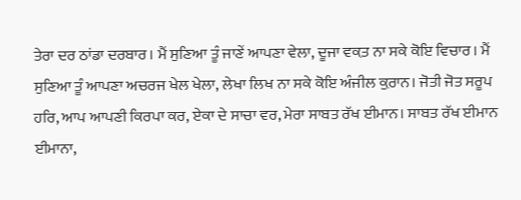ਤੇਰਾ ਦਰ ਠਾਂਡਾ ਦਰਬਾਰ। ਮੈਂ ਸੁਣਿਆ ਤੂੰ ਜਾਣੇਂ ਆਪਣਾ ਵੇਲਾ, ਦੂਜਾ ਵਕ਼ਤ ਨਾ ਸਕੇ ਕੋਇ ਵਿਚਾਰ। ਮੈਂ ਸੁਣਿਆ ਤੂੰ ਆਪਣਾ ਅਚਰਜ ਖੇਲ ਖੇਲਾ, ਲੇਖਾ ਲਿਖ ਨਾ ਸਕੇ ਕੋਇ ਅੰਜੀਲ ਕ਼ੁਰਾਨ। ਜੋਤੀ ਜੋਤ ਸਰੂਪ ਹਰਿ, ਆਪ ਆਪਣੀ ਕਿਰਪਾ ਕਰ, ਏਕਾ ਦੇ ਸਾਚਾ ਵਰ, ਮੇਰਾ ਸਾਬਤ ਰੱਖ ਈਮਾਨ। ਸਾਬਤ ਰੱਖ ਈਮਾਨ ਈਮਾਨਾ,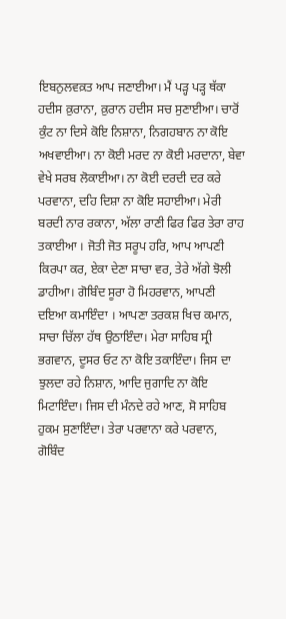ਇਬਨੁਲਵਕ਼ਤ ਆਪ ਜਣਾਈਆ। ਮੈਂ ਪੜ੍ਹ ਪੜ੍ਹ ਥੱਕਾ ਹਦੀਸ ਕ਼ੁਰਾਨਾ, ਕ਼ੁਰਾਨ ਹਦੀਸ ਸਚ ਸੁਣਾਈਆ। ਚਾਰੋਂ ਕੁੰਟ ਨਾ ਦਿਸੇ ਕੋਇ ਨਿਸ਼ਾਨਾ, ਨਿਗਹਬਾਨ ਨਾ ਕੋਇ ਅਖਵਾਈਆ। ਨਾ ਕੋਈ ਮਰਦ ਨਾ ਕੋਈ ਮਰਦਾਨਾ, ਬੇਵਾ ਵੇਖੇ ਸਰਬ ਲੋਕਾਈਆ। ਨਾ ਕੋਈ ਦਰਦੀ ਦਰ ਕਰੇ ਪਰਵਾਨਾ, ਦਹਿ ਦਿਸ਼ਾ ਨਾ ਕੋਇ ਸਹਾਈਆ। ਮੇਰੀ ਬਰਦੀ ਨਾਰ ਰਕਾਨਾ, ਅੱਲਾ ਰਾਣੀ ਫਿਰ ਫਿਰ ਤੇਰਾ ਰਾਹ ਤਕਾਈਆ । ਜੋਤੀ ਜੋਤ ਸਰੂਪ ਹਰਿ, ਆਪ ਆਪਣੀ ਕਿਰਪਾ ਕਰ, ਏਕਾ ਦੇਣਾ ਸਾਚਾ ਵਰ, ਤੇਰੇ ਅੱਗੇ ਝੋਲੀ ਡਾਹੀਆ। ਗੋਬਿੰਦ ਸੂਰਾ ਹੋ ਮਿਹਰਵਾਨ, ਆਪਣੀ ਦਇਆ ਕਮਾਇੰਦਾ । ਆਪਣਾ ਤਰਕਸ਼ ਖਿਚ ਕਮਾਨ, ਸਾਚਾ ਚਿੱਲਾ ਹੱਥ ਉਠਾਇੰਦਾ। ਮੇਰਾ ਸਾਹਿਬ ਸ੍ਰੀ ਭਗਵਾਨ, ਦੂਸਰ ਓਟ ਨਾ ਕੋਇ ਤਕਾਇੰਦਾ। ਜਿਸ ਦਾ ਝੁਲਦਾ ਰਹੇ ਨਿਸ਼ਾਨ, ਆਦਿ ਜੁਗਾਦਿ ਨਾ ਕੋਇ ਮਿਟਾਇੰਦਾ। ਜਿਸ ਦੀ ਮੰਨਦੇ ਰਹੇ ਆਣ, ਸੋ ਸਾਹਿਬ ਹੁਕਮ ਸੁਣਾਇੰਦਾ। ਤੇਰਾ ਪਰਵਾਨਾ ਕਰੇ ਪਰਵਾਨ, ਗੋਬਿੰਦ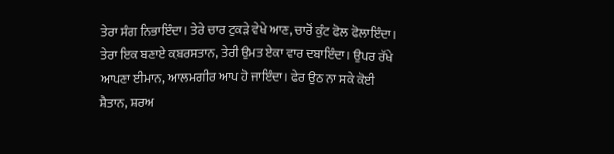ਤੇਰਾ ਸੰਗ ਨਿਭਾਇੰਦਾ। ਤੇਰੇ ਚਾਰ ਟੁਕੜੇ ਵੇਖੇ ਆਣ, ਚਾਰੋਂ ਕੁੰਟ ਫੋਲ ਫੋਲਾਇੰਦਾ। ਤੇਰਾ ਇਕ ਬਣਾਏ ਕ਼ਬਰਸਤਾਨ, ਤੇਰੀ ਉਮਤ ਏਕਾ ਵਾਰ ਦਬਾਇੰਦਾ। ਉਪਰ ਰੱਖੇ ਆਪਣਾ ਈਮਾਨ, ਆਲਮਗੀਰ ਆਪ ਹੋ ਜਾਇੰਦਾ। ਫੇਰ ਉਠ ਨਾ ਸਕੇ ਕੋਈ ਸ਼ੈਤਾਨ, ਸ਼ਰਅ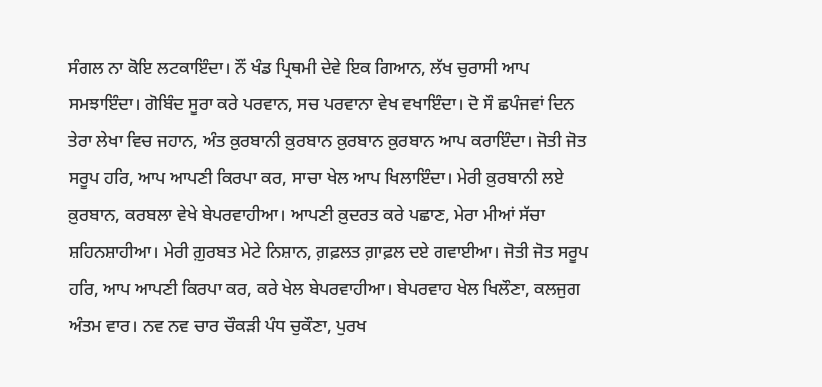ਸੰਗਲ ਨਾ ਕੋਇ ਲਟਕਾਇੰਦਾ। ਨੌਂ ਖੰਡ ਪ੍ਰਿਥਮੀ ਦੇਵੇ ਇਕ ਗਿਆਨ, ਲੱਖ ਚੁਰਾਸੀ ਆਪ ਸਮਝਾਇੰਦਾ। ਗੋਬਿੰਦ ਸੂਰਾ ਕਰੇ ਪਰਵਾਨ, ਸਚ ਪਰਵਾਨਾ ਵੇਖ ਵਖਾਇੰਦਾ। ਦੋ ਸੌ ਛਪੰਜਵਾਂ ਦਿਨ ਤੇਰਾ ਲੇਖਾ ਵਿਚ ਜਹਾਨ, ਅੰਤ ਕ਼ੁਰਬਾਨੀ ਕ਼ੁਰਬਾਨ ਕ਼ੁਰਬਾਨ ਕ਼ੁਰਬਾਨ ਆਪ ਕਰਾਇੰਦਾ। ਜੋਤੀ ਜੋਤ ਸਰੂਪ ਹਰਿ, ਆਪ ਆਪਣੀ ਕਿਰਪਾ ਕਰ, ਸਾਚਾ ਖੇਲ ਆਪ ਖਿਲਾਇੰਦਾ। ਮੇਰੀ ਕ਼ੁਰਬਾਨੀ ਲਏ ਕ਼ੁਰਬਾਨ, ਕਰਬਲਾ ਵੇਖੇ ਬੇਪਰਵਾਹੀਆ। ਆਪਣੀ ਕ਼ੁਦਰਤ ਕਰੇ ਪਛਾਣ, ਮੇਰਾ ਮੀਆਂ ਸੱਚਾ ਸ਼ਹਿਨਸ਼ਾਹੀਆ। ਮੇਰੀ ਗ਼ੁਰਬਤ ਮੇਟੇ ਨਿਸ਼ਾਨ, ਗ਼ਫ਼ਲਤ ਗ਼ਾਫ਼ਲ ਦਏ ਗਵਾਈਆ। ਜੋਤੀ ਜੋਤ ਸਰੂਪ ਹਰਿ, ਆਪ ਆਪਣੀ ਕਿਰਪਾ ਕਰ, ਕਰੇ ਖੇਲ ਬੇਪਰਵਾਹੀਆ। ਬੇਪਰਵਾਹ ਖੇਲ ਖਿਲੌਣਾ, ਕਲਜੁਗ ਅੰਤਮ ਵਾਰ। ਨਵ ਨਵ ਚਾਰ ਚੌਕੜੀ ਪੰਧ ਚੁਕੌਣਾ, ਪੁਰਖ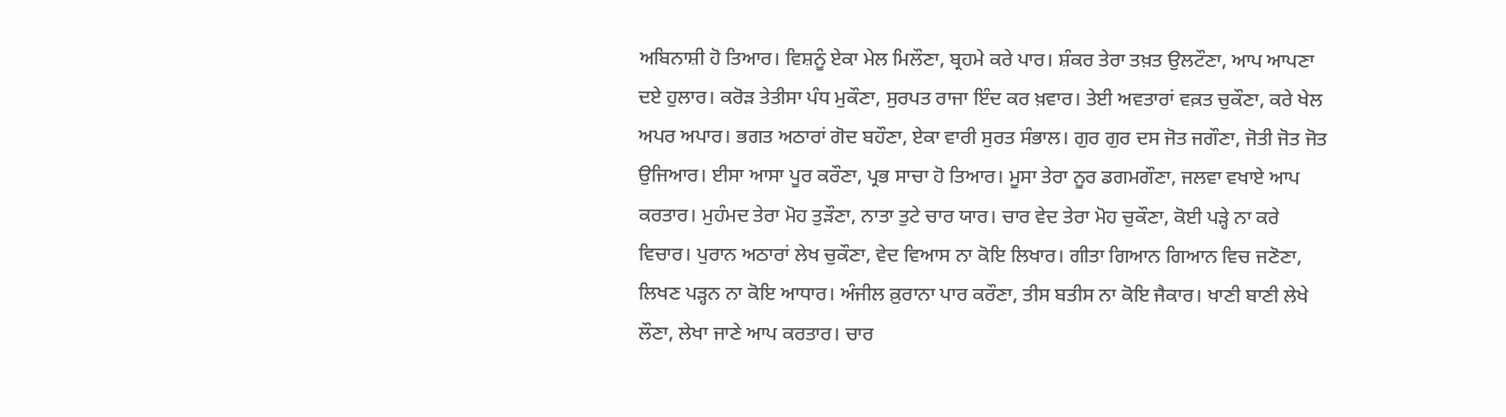ਅਬਿਨਾਸ਼ੀ ਹੋ ਤਿਆਰ। ਵਿਸ਼ਨੂੰ ਏਕਾ ਮੇਲ ਮਿਲੌਣਾ, ਬ੍ਰਹਮੇ ਕਰੇ ਪਾਰ। ਸ਼ੰਕਰ ਤੇਰਾ ਤਖ਼ਤ ਉਲਟੌਣਾ, ਆਪ ਆਪਣਾ ਦਏ ਹੁਲਾਰ। ਕਰੋੜ ਤੇਤੀਸਾ ਪੰਧ ਮੁਕੌਣਾ, ਸੁਰਪਤ ਰਾਜਾ ਇੰਦ ਕਰ ਖ਼ਵਾਰ। ਤੇਈ ਅਵਤਾਰਾਂ ਵਕ਼ਤ ਚੁਕੌਣਾ, ਕਰੇ ਖੇਲ ਅਪਰ ਅਪਾਰ। ਭਗਤ ਅਠਾਰਾਂ ਗੋਦ ਬਹੌਣਾ, ਏਕਾ ਵਾਰੀ ਸੁਰਤ ਸੰਭਾਲ। ਗੁਰ ਗੁਰ ਦਸ ਜੋਤ ਜਗੌਣਾ, ਜੋਤੀ ਜੋਤ ਜੋਤ ਉਜਿਆਰ। ਈਸਾ ਆਸਾ ਪੂਰ ਕਰੌਣਾ, ਪ੍ਰਭ ਸਾਚਾ ਹੋ ਤਿਆਰ। ਮੂਸਾ ਤੇਰਾ ਨੂਰ ਡਗਮਗੌਣਾ, ਜਲਵਾ ਵਖਾਏ ਆਪ ਕਰਤਾਰ। ਮੁਹੰਮਦ ਤੇਰਾ ਮੋਹ ਤੁੜੌਣਾ, ਨਾਤਾ ਤੁਟੇ ਚਾਰ ਯਾਰ। ਚਾਰ ਵੇਦ ਤੇਰਾ ਮੋਹ ਚੁਕੌਣਾ, ਕੋਈ ਪੜ੍ਹੇ ਨਾ ਕਰੇ ਵਿਚਾਰ। ਪੁਰਾਨ ਅਠਾਰਾਂ ਲੇਖ ਚੁਕੌਣਾ, ਵੇਦ ਵਿਆਸ ਨਾ ਕੋਇ ਲਿਖਾਰ। ਗੀਤਾ ਗਿਆਨ ਗਿਆਨ ਵਿਚ ਜਣੋਣਾ, ਲਿਖਣ ਪੜ੍ਹਨ ਨਾ ਕੋਇ ਆਧਾਰ। ਅੰਜੀਲ ਕ਼ੁਰਾਨਾ ਪਾਰ ਕਰੌਣਾ, ਤੀਸ ਬਤੀਸ ਨਾ ਕੋਇ ਜੈਕਾਰ। ਖਾਣੀ ਬਾਣੀ ਲੇਖੇ ਲੌਣਾ, ਲੇਖਾ ਜਾਣੇ ਆਪ ਕਰਤਾਰ। ਚਾਰ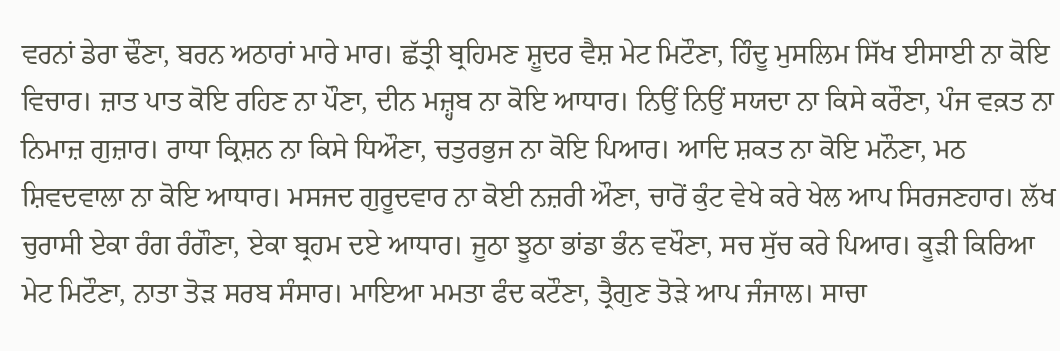ਵਰਨਾਂ ਡੇਰਾ ਢੌਣਾ, ਬਰਨ ਅਠਾਰਾਂ ਮਾਰੇ ਮਾਰ। ਛੱਤ੍ਰੀ ਬ੍ਰਹਿਮਣ ਸ਼ੂਦਰ ਵੈਸ਼ ਮੇਟ ਮਿਟੌਣਾ, ਹਿੰਦੂ ਮੁਸਲਿਮ ਸਿੱਖ ਈਸਾਈ ਨਾ ਕੋਇ ਵਿਚਾਰ। ਜ਼ਾਤ ਪਾਤ ਕੋਇ ਰਹਿਣ ਨਾ ਪੌਣਾ, ਦੀਨ ਮਜ਼੍ਹਬ ਨਾ ਕੋਇ ਆਧਾਰ। ਨਿਉਂ ਨਿਉਂ ਸਯਦਾ ਨਾ ਕਿਸੇ ਕਰੌਣਾ, ਪੰਜ ਵਕ਼ਤ ਨਾ ਨਿਮਾਜ਼ ਗੁਜ਼ਾਰ। ਰਾਧਾ ਕ੍ਰਿਸ਼ਨ ਨਾ ਕਿਸੇ ਧਿਔਣਾ, ਚਤੁਰਭੁਜ ਨਾ ਕੋਇ ਪਿਆਰ। ਆਦਿ ਸ਼ਕਤ ਨਾ ਕੋਇ ਮਨੌਣਾ, ਮਠ ਸ਼ਿਵਦਵਾਲਾ ਨਾ ਕੋਇ ਆਧਾਰ। ਮਸਜਦ ਗੁਰੂਦਵਾਰ ਨਾ ਕੋਈ ਨਜ਼ਰੀ ਔਣਾ, ਚਾਰੋਂ ਕੁੰਟ ਵੇਖੇ ਕਰੇ ਖੇਲ ਆਪ ਸਿਰਜਣਹਾਰ। ਲੱਖ ਚੁਰਾਸੀ ਏਕਾ ਰੰਗ ਰੰਗੌਣਾ, ਏਕਾ ਬ੍ਰਹਮ ਦਏ ਆਧਾਰ। ਜੂਠਾ ਝੂਠਾ ਭਾਂਡਾ ਭੰਨ ਵਖੌਣਾ, ਸਚ ਸੁੱਚ ਕਰੇ ਪਿਆਰ। ਕੂੜੀ ਕਿਰਿਆ ਮੇਟ ਮਿਟੌਣਾ, ਨਾਤਾ ਤੋੜ ਸਰਬ ਸੰਸਾਰ। ਮਾਇਆ ਮਮਤਾ ਫੰਦ ਕਟੌਣਾ, ਤ੍ਰੈਗੁਣ ਤੋੜੇ ਆਪ ਜੰਜਾਲ। ਸਾਚਾ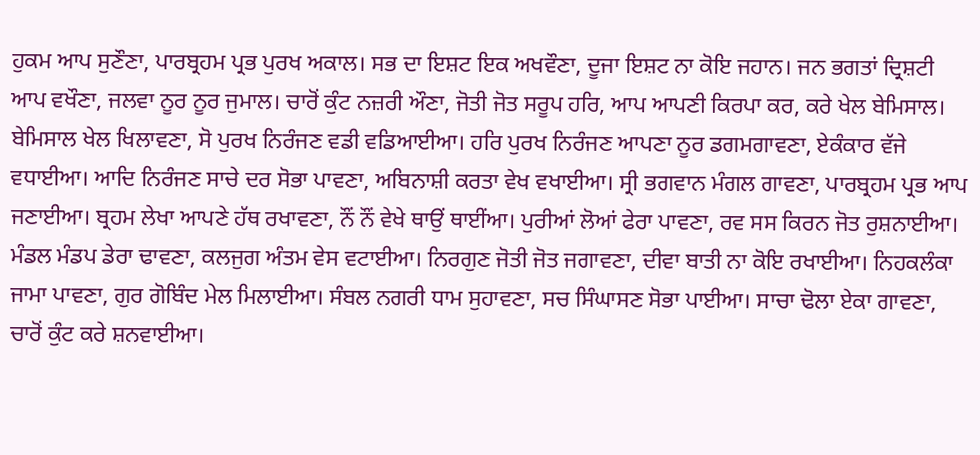ਹੁਕਮ ਆਪ ਸੁਣੌਣਾ, ਪਾਰਬ੍ਰਹਮ ਪ੍ਰਭ ਪੁਰਖ ਅਕਾਲ। ਸਭ ਦਾ ਇਸ਼ਟ ਇਕ ਅਖਵੌਣਾ, ਦੂਜਾ ਇਸ਼ਟ ਨਾ ਕੋਇ ਜਹਾਨ। ਜਨ ਭਗਤਾਂ ਦ੍ਰਿਸ਼ਟੀ ਆਪ ਵਖੌਣਾ, ਜਲਵਾ ਨੂਰ ਨੂਰ ਜੁਮਾਲ। ਚਾਰੋਂ ਕੁੰਟ ਨਜ਼ਰੀ ਔਣਾ, ਜੋਤੀ ਜੋਤ ਸਰੂਪ ਹਰਿ, ਆਪ ਆਪਣੀ ਕਿਰਪਾ ਕਰ, ਕਰੇ ਖੇਲ ਬੇਮਿਸਾਲ। ਬੇਮਿਸਾਲ ਖੇਲ ਖਿਲਾਵਣਾ, ਸੋ ਪੁਰਖ ਨਿਰੰਜਣ ਵਡੀ ਵਡਿਆਈਆ। ਹਰਿ ਪੁਰਖ ਨਿਰੰਜਣ ਆਪਣਾ ਨੂਰ ਡਗਮਗਾਵਣਾ, ਏਕੰਕਾਰ ਵੱਜੇ ਵਧਾਈਆ। ਆਦਿ ਨਿਰੰਜਣ ਸਾਚੇ ਦਰ ਸੋਭਾ ਪਾਵਣਾ, ਅਬਿਨਾਸ਼ੀ ਕਰਤਾ ਵੇਖ ਵਖਾਈਆ। ਸ੍ਰੀ ਭਗਵਾਨ ਮੰਗਲ ਗਾਵਣਾ, ਪਾਰਬ੍ਰਹਮ ਪ੍ਰਭ ਆਪ ਜਣਾਈਆ। ਬ੍ਰਹਮ ਲੇਖਾ ਆਪਣੇ ਹੱਥ ਰਖਾਵਣਾ, ਨੌਂ ਨੌਂ ਵੇਖੇ ਥਾਉਂ ਥਾਈਂਆ। ਪੁਰੀਆਂ ਲੋਆਂ ਫੇਰਾ ਪਾਵਣਾ, ਰਵ ਸਸ ਕਿਰਨ ਜੋਤ ਰੁਸ਼ਨਾਈਆ। ਮੰਡਲ ਮੰਡਪ ਡੇਰਾ ਢਾਵਣਾ, ਕਲਜੁਗ ਅੰਤਮ ਵੇਸ ਵਟਾਈਆ। ਨਿਰਗੁਣ ਜੋਤੀ ਜੋਤ ਜਗਾਵਣਾ, ਦੀਵਾ ਬਾਤੀ ਨਾ ਕੋਇ ਰਖਾਈਆ। ਨਿਹਕਲੰਕਾ ਜਾਮਾ ਪਾਵਣਾ, ਗੁਰ ਗੋਬਿੰਦ ਮੇਲ ਮਿਲਾਈਆ। ਸੰਬਲ ਨਗਰੀ ਧਾਮ ਸੁਹਾਵਣਾ, ਸਚ ਸਿੰਘਾਸਣ ਸੋਭਾ ਪਾਈਆ। ਸਾਚਾ ਢੋਲਾ ਏਕਾ ਗਾਵਣਾ, ਚਾਰੋਂ ਕੁੰਟ ਕਰੇ ਸ਼ਨਵਾਈਆ।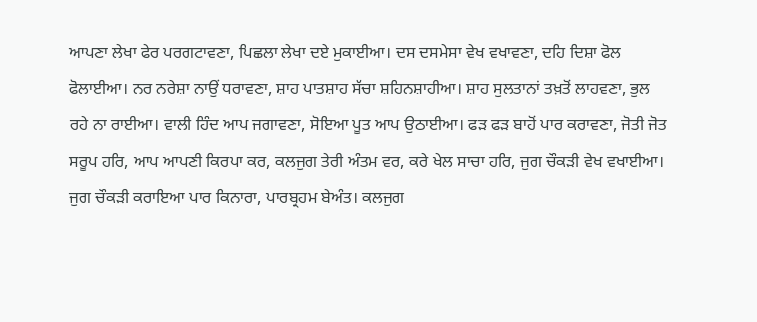ਆਪਣਾ ਲੇਖਾ ਫੇਰ ਪਰਗਟਾਵਣਾ, ਪਿਛਲਾ ਲੇਖਾ ਦਏ ਮੁਕਾਈਆ। ਦਸ ਦਸਮੇਸਾ ਵੇਖ ਵਖਾਵਣਾ, ਦਹਿ ਦਿਸ਼ਾ ਫੋਲ ਫੋਲਾਈਆ। ਨਰ ਨਰੇਸ਼ਾ ਨਾਉਂ ਧਰਾਵਣਾ, ਸ਼ਾਹ ਪਾਤਸ਼ਾਹ ਸੱਚਾ ਸ਼ਹਿਨਸ਼ਾਹੀਆ। ਸ਼ਾਹ ਸੁਲਤਾਨਾਂ ਤਖ਼ਤੋਂ ਲਾਹਵਣਾ, ਭੁਲ ਰਹੇ ਨਾ ਰਾਈਆ। ਵਾਲੀ ਹਿੰਦ ਆਪ ਜਗਾਵਣਾ, ਸੋਇਆ ਪੂਤ ਆਪ ਉਠਾਈਆ। ਫੜ ਫੜ ਬਾਹੋਂ ਪਾਰ ਕਰਾਵਣਾ, ਜੋਤੀ ਜੋਤ ਸਰੂਪ ਹਰਿ, ਆਪ ਆਪਣੀ ਕਿਰਪਾ ਕਰ, ਕਲਜੁਗ ਤੇਰੀ ਅੰਤਮ ਵਰ, ਕਰੇ ਖੇਲ ਸਾਚਾ ਹਰਿ, ਜੁਗ ਚੌਕੜੀ ਵੇਖ ਵਖਾਈਆ। ਜੁਗ ਚੌਕੜੀ ਕਰਾਇਆ ਪਾਰ ਕਿਨਾਰਾ, ਪਾਰਬ੍ਰਹਮ ਬੇਅੰਤ। ਕਲਜੁਗ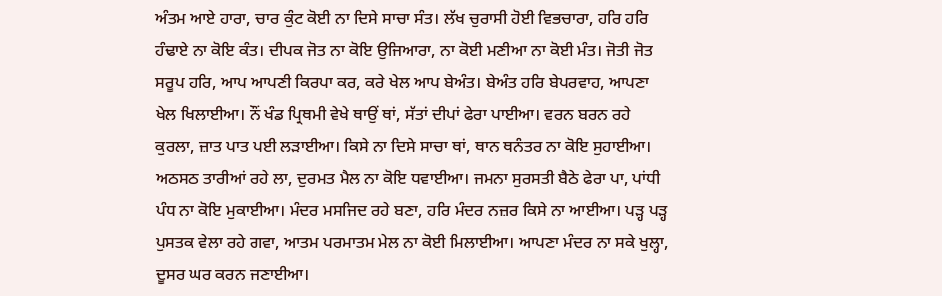ਅੰਤਮ ਆਏ ਹਾਰਾ, ਚਾਰ ਕੁੰਟ ਕੋਈ ਨਾ ਦਿਸੇ ਸਾਚਾ ਸੰਤ। ਲੱਖ ਚੁਰਾਸੀ ਹੋਈ ਵਿਭਚਾਰਾ, ਹਰਿ ਹਰਿ ਹੰਢਾਏ ਨਾ ਕੋਇ ਕੰਤ। ਦੀਪਕ ਜੋਤ ਨਾ ਕੋਇ ਉਜਿਆਰਾ, ਨਾ ਕੋਈ ਮਣੀਆ ਨਾ ਕੋਈ ਮੰਤ। ਜੋਤੀ ਜੋਤ ਸਰੂਪ ਹਰਿ, ਆਪ ਆਪਣੀ ਕਿਰਪਾ ਕਰ, ਕਰੇ ਖੇਲ ਆਪ ਬੇਅੰਤ। ਬੇਅੰਤ ਹਰਿ ਬੇਪਰਵਾਹ, ਆਪਣਾ ਖੇਲ ਖਿਲਾਈਆ। ਨੌਂ ਖੰਡ ਪ੍ਰਿਥਮੀ ਵੇਖੇ ਥਾਉਂ ਥਾਂ, ਸੱਤਾਂ ਦੀਪਾਂ ਫੇਰਾ ਪਾਈਆ। ਵਰਨ ਬਰਨ ਰਹੇ ਕੁਰਲਾ, ਜ਼ਾਤ ਪਾਤ ਪਈ ਲੜਾਈਆ। ਕਿਸੇ ਨਾ ਦਿਸੇ ਸਾਚਾ ਥਾਂ, ਥਾਨ ਥਨੰਤਰ ਨਾ ਕੋਇ ਸੁਹਾਈਆ। ਅਠਸਠ ਤਾਰੀਆਂ ਰਹੇ ਲਾ, ਦੁਰਮਤ ਮੈਲ ਨਾ ਕੋਇ ਧਵਾਈਆ। ਜਮਨਾ ਸੁਰਸਤੀ ਬੈਠੇ ਫੇਰਾ ਪਾ, ਪਾਂਧੀ ਪੰਧ ਨਾ ਕੋਇ ਮੁਕਾਈਆ। ਮੰਦਰ ਮਸਜਿਦ ਰਹੇ ਬਣਾ, ਹਰਿ ਮੰਦਰ ਨਜ਼ਰ ਕਿਸੇ ਨਾ ਆਈਆ। ਪੜ੍ਹ ਪੜ੍ਹ ਪੁਸਤਕ ਵੇਲਾ ਰਹੇ ਗਵਾ, ਆਤਮ ਪਰਮਾਤਮ ਮੇਲ ਨਾ ਕੋਈ ਮਿਲਾਈਆ। ਆਪਣਾ ਮੰਦਰ ਨਾ ਸਕੇ ਖੁਲ੍ਹਾ, ਦੂਸਰ ਘਰ ਕਰਨ ਜਣਾਈਆ।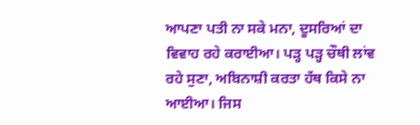ਆਪਣਾ ਪਤੀ ਨਾ ਸਕੇ ਮਨਾ, ਦੂਸਰਿਆਂ ਦਾ ਵਿਵਾਹ ਰਹੇ ਕਰਾਈਆ। ਪੜ੍ਹ ਪੜ੍ਹ ਚੌਥੀ ਲਾਂਵ ਰਹੇ ਸੁਣਾ, ਅਬਿਨਾਸ਼ੀ ਕਰਤਾ ਹੱਥ ਕਿਸੇ ਨਾ ਆਈਆ। ਜਿਸ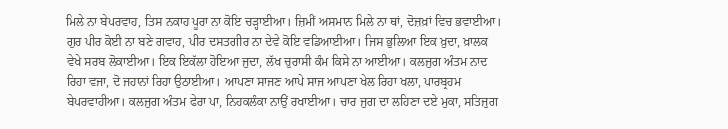ਮਿਲੇ ਨਾ ਬੇਪਰਵਾਹ, ਤਿਸ ਨਕਾਹ ਪੂਰਾ ਨਾ ਕੋਇ ਚੜ੍ਹਾਈਆ। ਜ਼ਿਮੀਂ ਅਸਮਾਨ ਮਿਲੇ ਨਾ ਥਾਂ, ਦੋਜ਼ਖ਼ਾਂ ਵਿਚ ਭਵਾਈਆ। ਗੁਰ ਪੀਰ ਕੋਈ ਨਾ ਬਣੇ ਗਵਾਹ, ਪੀਰ ਦਸਤਗੀਰ ਨਾ ਦੇਵੇ ਕੋਇ ਵਡਿਆਈਆ। ਜਿਸ ਭੁਲਿਆ ਇਕ ਖ਼ੁਦਾ, ਖ਼ਾਲਕ ਵੇਖੇ ਸਰਬ ਲੋਕਾਈਆ। ਇਕ ਇਕੱਲਾ ਹੋਇਆ ਜੁਦਾ, ਲੱਖ ਚੁਰਾਸੀ ਕੰਮ ਕਿਸੇ ਨਾ ਆਈਆ। ਕਲਜੁਗ ਅੰਤਮ ਨਾਦ ਰਿਹਾ ਵਜਾ, ਦੋ ਜਹਾਨਾਂ ਰਿਹਾ ਉਠਾਈਆ। ਆਪਣਾ ਸਾਜਣ ਆਪੇ ਸਾਜ ਆਪਣਾ ਖੇਲ ਰਿਹਾ ਖਲਾ, ਪਾਰਬ੍ਰਹਮ ਬੇਪਰਵਾਹੀਆ। ਕਲਜੁਗ ਅੰਤਮ ਫੇਰਾ ਪਾ, ਨਿਹਕਲੰਕਾ ਨਾਉਂ ਰਖਾਈਆ। ਚਾਰ ਜੁਗ ਦਾ ਲਹਿਣਾ ਦਏ ਮੁਕਾ, ਸਤਿਜੁਗ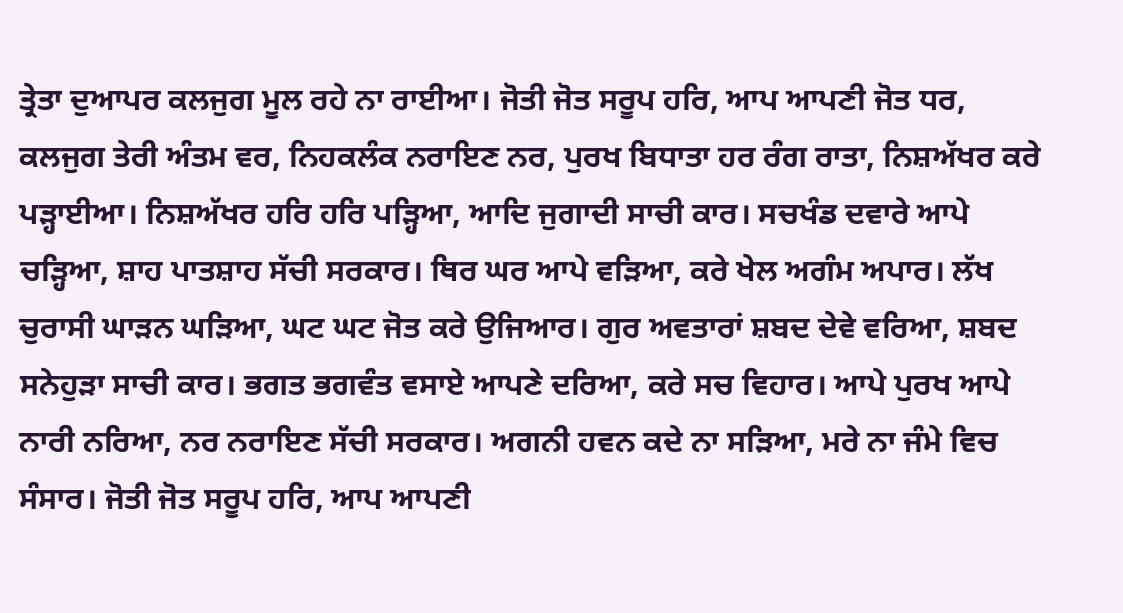ਤ੍ਰੇਤਾ ਦੁਆਪਰ ਕਲਜੁਗ ਮੂਲ ਰਹੇ ਨਾ ਰਾਈਆ। ਜੋਤੀ ਜੋਤ ਸਰੂਪ ਹਰਿ, ਆਪ ਆਪਣੀ ਜੋਤ ਧਰ, ਕਲਜੁਗ ਤੇਰੀ ਅੰਤਮ ਵਰ, ਨਿਹਕਲੰਕ ਨਰਾਇਣ ਨਰ, ਪੁਰਖ ਬਿਧਾਤਾ ਹਰ ਰੰਗ ਰਾਤਾ, ਨਿਸ਼ਅੱਖਰ ਕਰੇ ਪੜ੍ਹਾਈਆ। ਨਿਸ਼ਅੱਖਰ ਹਰਿ ਹਰਿ ਪੜ੍ਹਿਆ, ਆਦਿ ਜੁਗਾਦੀ ਸਾਚੀ ਕਾਰ। ਸਚਖੰਡ ਦਵਾਰੇ ਆਪੇ ਚੜ੍ਹਿਆ, ਸ਼ਾਹ ਪਾਤਸ਼ਾਹ ਸੱਚੀ ਸਰਕਾਰ। ਥਿਰ ਘਰ ਆਪੇ ਵੜਿਆ, ਕਰੇ ਖੇਲ ਅਗੰਮ ਅਪਾਰ। ਲੱਖ ਚੁਰਾਸੀ ਘਾੜਨ ਘੜਿਆ, ਘਟ ਘਟ ਜੋਤ ਕਰੇ ਉਜਿਆਰ। ਗੁਰ ਅਵਤਾਰਾਂ ਸ਼ਬਦ ਦੇਵੇ ਵਰਿਆ, ਸ਼ਬਦ ਸਨੇਹੁੜਾ ਸਾਚੀ ਕਾਰ। ਭਗਤ ਭਗਵੰਤ ਵਸਾਏ ਆਪਣੇ ਦਰਿਆ, ਕਰੇ ਸਚ ਵਿਹਾਰ। ਆਪੇ ਪੁਰਖ ਆਪੇ ਨਾਰੀ ਨਰਿਆ, ਨਰ ਨਰਾਇਣ ਸੱਚੀ ਸਰਕਾਰ। ਅਗਨੀ ਹਵਨ ਕਦੇ ਨਾ ਸੜਿਆ, ਮਰੇ ਨਾ ਜੰਮੇ ਵਿਚ ਸੰਸਾਰ। ਜੋਤੀ ਜੋਤ ਸਰੂਪ ਹਰਿ, ਆਪ ਆਪਣੀ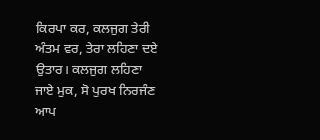ਕਿਰਪਾ ਕਰ, ਕਲਜੁਗ ਤੇਰੀ ਅੰਤਮ ਵਰ, ਤੇਰਾ ਲਹਿਣਾ ਦਏ ਉਤਾਰ। ਕਲਜੁਗ ਲਹਿਣਾ ਜਾਏ ਮੁਕ, ਸੋ ਪੁਰਖ ਨਿਰਜੰਣ ਆਪ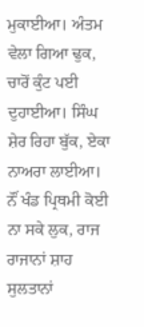ਮੁਕਾਈਆ। ਅੰਤਮ ਵੇਲਾ ਗਿਆ ਢੁਕ, ਚਾਰੋਂ ਕੁੰਟ ਪਈ ਦੁਹਾਈਆ। ਸਿੰਘ ਸ਼ੇਰ ਰਿਹਾ ਬੁੱਕ, ਏਕਾ ਨਾਅਰਾ ਲਾਈਆ। ਨੌਂ ਖੰਡ ਪ੍ਰਿਥਮੀ ਕੋਈ ਨਾ ਸਕੇ ਲੁਕ, ਰਾਜ ਰਾਜਾਨਾਂ ਸ਼ਾਹ ਸੁਲਤਾਨਾਂ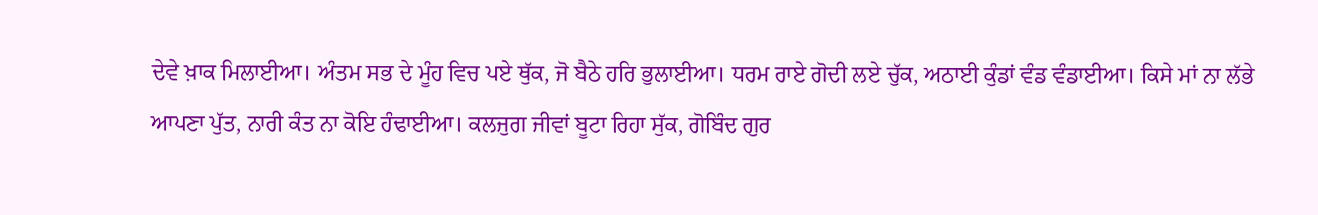ਦੇਵੇ ਖ਼ਾਕ ਮਿਲਾਈਆ। ਅੰਤਮ ਸਭ ਦੇ ਮੂੰਹ ਵਿਚ ਪਏ ਥੁੱਕ, ਜੋ ਬੈਠੇ ਹਰਿ ਭੁਲਾਈਆ। ਧਰਮ ਰਾਏ ਗੋਦੀ ਲਏ ਚੁੱਕ, ਅਠਾਈ ਕੁੰਡਾਂ ਵੰਡ ਵੰਡਾਈਆ। ਕਿਸੇ ਮਾਂ ਨਾ ਲੱਭੇ ਆਪਣਾ ਪੁੱਤ, ਨਾਰੀ ਕੰਤ ਨਾ ਕੋਇ ਹੰਢਾਈਆ। ਕਲਜੁਗ ਜੀਵਾਂ ਬੂਟਾ ਰਿਹਾ ਸੁੱਕ, ਗੋਬਿੰਦ ਗੁਰ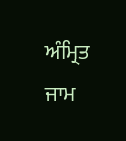ਅੰਮ੍ਰਿਤ ਜਾਮ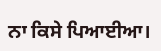ਨਾ ਕਿਸੇ ਪਿਆਈਆ।